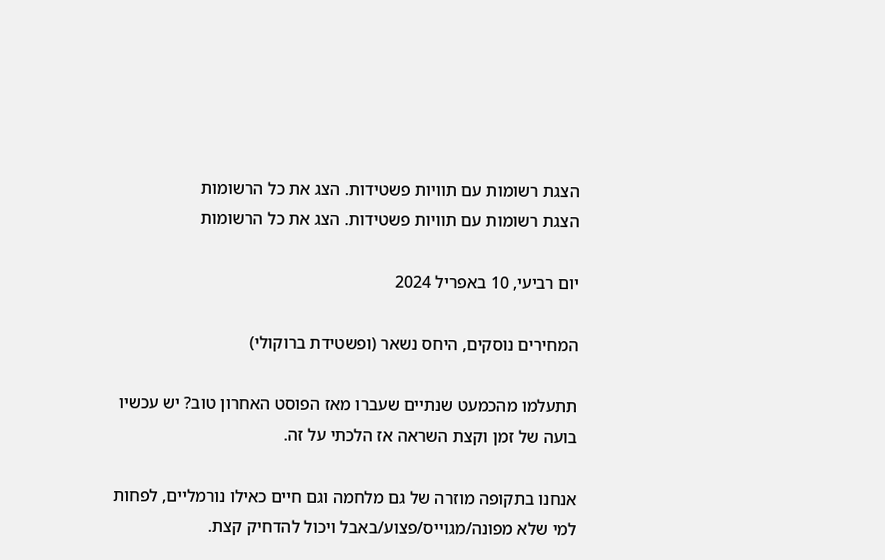הצגת רשומות עם תוויות פשטידות. הצג את כל הרשומות
הצגת רשומות עם תוויות פשטידות. הצג את כל הרשומות

יום רביעי, 10 באפריל 2024

המחירים נוסקים, היחס נשאר (ופשטידת ברוקולי)

תתעלמו מהכמעט שנתיים שעברו מאז הפוסט האחרון טוב? יש עכשיו בועה של זמן וקצת השראה אז הלכתי על זה.

אנחנו בתקופה מוזרה של גם מלחמה וגם חיים כאילו נורמליים, לפחות למי שלא מפונה/מגוייס/פצוע/באבל ויכול להדחיק קצת.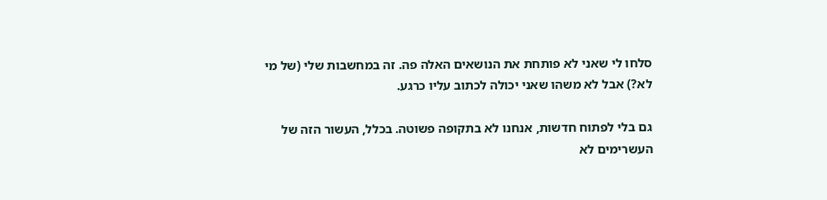סלחו לי שאני לא פותחת את הנושאים האלה פה. זה במחשבות שלי (של מי לא?) אבל לא משהו שאני יכולה לכתוב עליו כרגע.

גם בלי לפתוח חדשות, אנחנו לא בתקופה פשוטה. בכלל, העשור הזה של העשרימים לא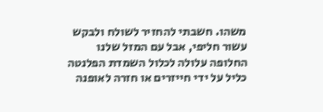משהו. חשבתי להחזיר לשולח ולבקש עשור חליפי, אבל עם המזל שלנו החלופה עלולה לכלול השמדת הפלנטה כליל על ידי חייזרים או חזרה לאופנה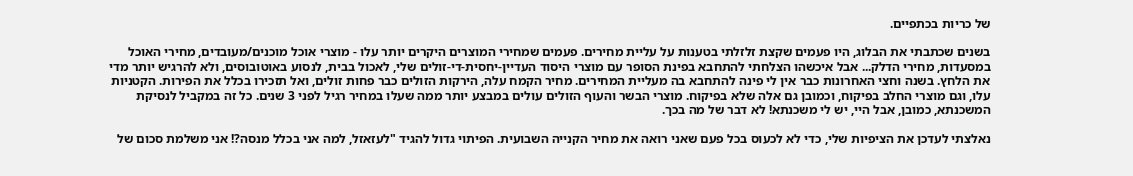של כריות בכתפיים.

בשנים שכתבתי את הבלוג, היו פעמים שקצת זלזלתי בטענות על עליית מחירים. פעמים שמחירי המוצרים היקרים יותר עלו - מוצרי אוכל מוכנים/מעובדים, מחירי האוכל במסעדות, מחירי הדלק... אבל איכשהו הצלחתי להתחבא בפינת הסופר עם מוצרי היסוד העדיין-יחסית-די-זולים שלי, לאכול בבית, לנסוע באוטובוסים, ולא להרגיש יותר מדי את הלחץ. בשנה וחצי האחרונות כבר אין לי פינה להתחבא בה מעליית המחירים. מחיר הקמח עלה, הירקות הזולים כבר פחות זולים, ואל תזכירו בכלל את הפירות. הקטניות עלו, וגם מוצרי החלב בפיקוח, וכמובן גם אלה שלא בפיקוח. מוצרי הבשר והעוף הזולים עולים במבצע יותר ממה שעלו במחיר רגיל לפני 3 שנים. כל זה במקביל לנסיקת המשכנתא, כמובן, אבל היי, יש לי משכנתא! לא דבר של מה בכך.

נאלצתי לעדכן את הציפיות שלי, כדי לא לכעוס בכל פעם שאני רואה את מחיר הקנייה השבועית. הפיתוי גדול להגיד "לעזאזל, למה אני בכלל מנסה?! אני משלמת סכום של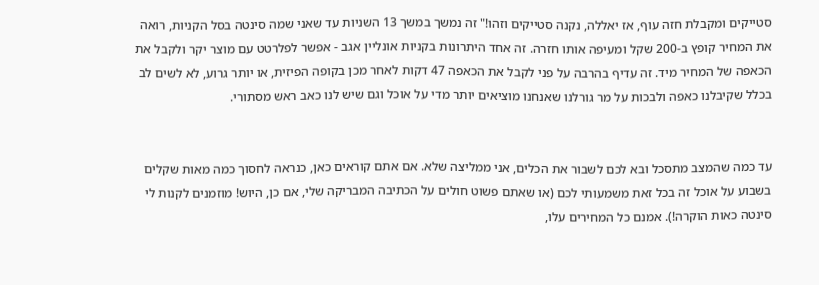סטייקים ומקבלת חזה עוף, אז יאללה, נקנה סטייקים וזהו!" זה נמשך במשך 13 השניות עד שאני שמה סינטה בסל הקניות, רואה את המחיר קופץ ב-200 שקל ומעיפה אותו חזרה. זה אחד היתרונות בקניות אונליין אגב - אפשר לפלרטט עם מוצר יקר ולקבל את הכאפה של המחיר מיד. זה עדיף בהרבה על פני לקבל את הכאפה 47 דקות לאחר מכן בקופה הפיזית, או יותר גרוע, לא לשים לב בכלל שקיבלנו כאפה ולבכות על מר גורלנו שאנחנו מוציאים יותר מדי על אוכל וגם שיש לנו כאב ראש מסתורי.


עד כמה שהמצב מתסכל ובא לכם לשבור את הכלים, אני ממליצה שלא. אם אתם קוראים כאן, כנראה לחסוך כמה מאות שקלים בשבוע על אוכל זה בכל זאת משמעותי לכם (או שאתם פשוט חולים על הכתיבה המבריקה שלי, אם כן, היוש! מוזמנים לקנות לי סינטה כאות הוקרה!). אמנם כל המחירים עלו,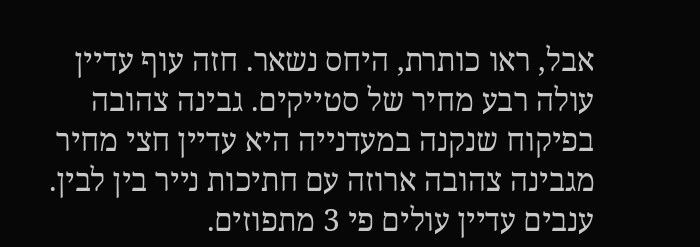אבל, ראו כותרת, היחס נשאר. חזה עוף עדיין עולה רבע מחיר של סטייקים. גבינה צהובה בפיקוח שנקנה במעדנייה היא עדיין חצי מחיר מגבינה צהובה ארוזה עם חתיכות נייר בין לבין. ענבים עדיין עולים פי 3 מתפוזים.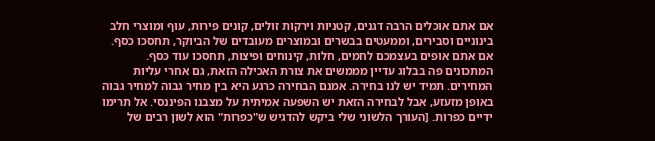אם אתם אוכלים הרבה דגנים, קטניות וירקות זולים, קונים פירות, עוף ומוצרי חלב בינוניים וסבירים, וממעטים בבשרים ובמוצרים מעובדים של הביוקר, תחסכו כסף. אם אתם אופים בעצמכם לחמים, חלות, קינוחים ופיצות, תחסכו עוד כסף. המתכונים פה בבלוג עדיין מממשים את צורת האכילה הזאת, גם אחרי עליות המחירים. תמיד יש לנו בחירה. אמנם הבחירה כרגע היא בין מחיר גבוה למחיר גבוה באופן מזעזע, אבל לבחירה הזאת יש השפעה אמיתית על מצבנו הפיננסי. אל תרימו ידיים כפרות. [העורך הלשוני שלי ביקש להדגיש ש"כפרות" הוא לשון רבים של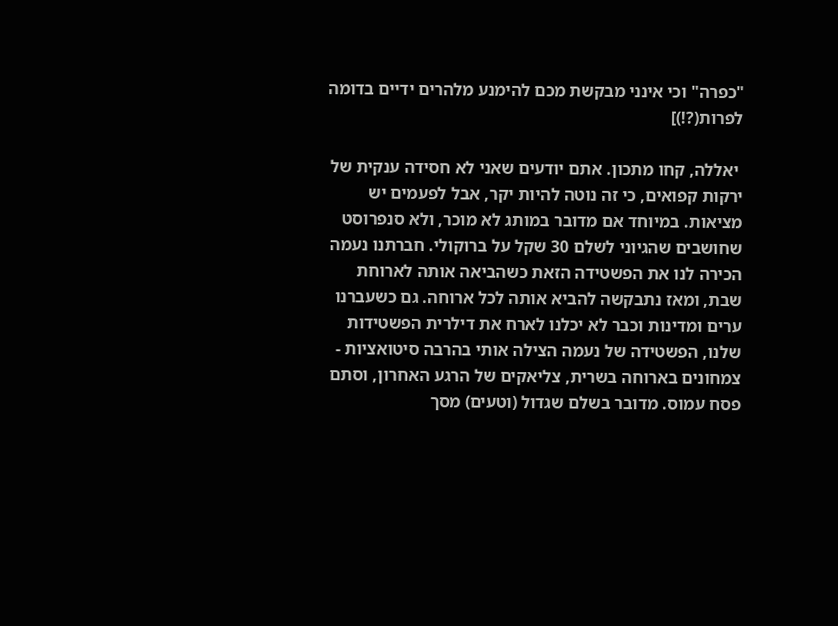"כפרה" וכי אינני מבקשת מכם להימנע מלהרים ידיים בדומה לפרות(?!)]

 יאללה, קחו מתכון. אתם יודעים שאני לא חסידה ענקית של ירקות קפואים, כי זה נוטה להיות יקר, אבל לפעמים יש מציאות. במיוחד אם מדובר במותג לא מוכר, ולא סנפרוסט שחושבים שהגיוני לשלם 30 שקל על ברוקולי. חברתנו נעמה הכירה לנו את הפשטידה הזאת כשהביאה אותה לארוחת שבת, ומאז נתבקשה להביא אותה לכל ארוחה. גם כשעברנו ערים ומדינות וכבר לא יכלנו לארח את דילרית הפשטידות שלנו, הפשטידה של נעמה הצילה אותי בהרבה סיטואציות - צמחונים בארוחה בשרית, צליאקים של הרגע האחרון, וסתם פסח עמוס. מדובר בשלם שגדול (וטעים) מסך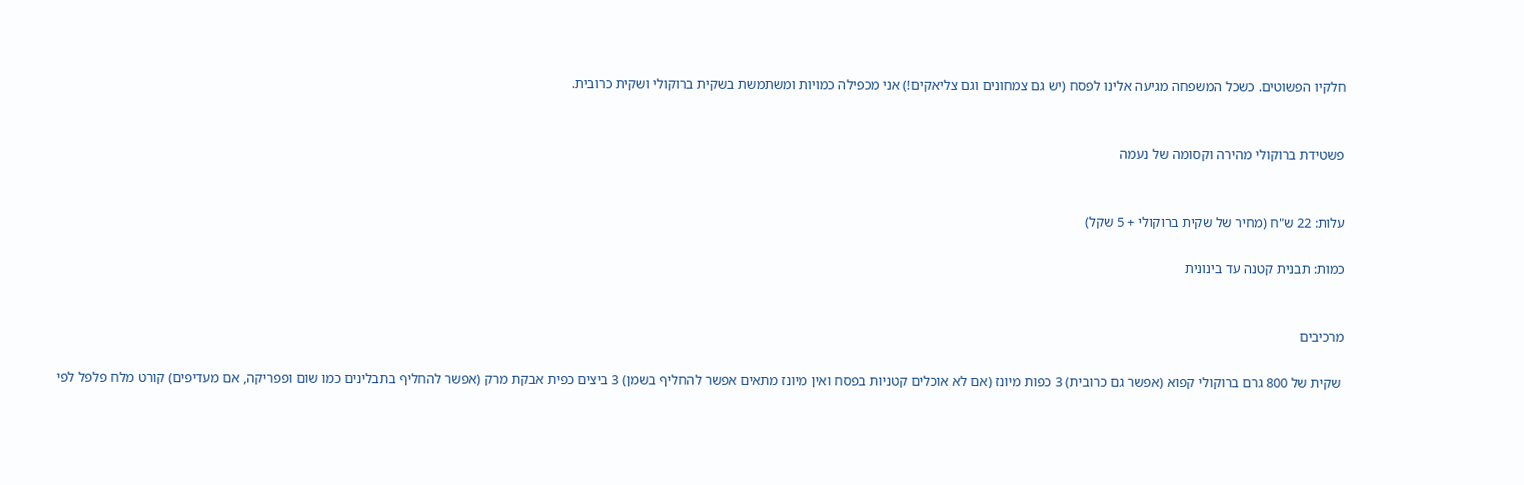חלקיו הפשוטים. כשכל המשפחה מגיעה אלינו לפסח (יש גם צמחונים וגם צליאקים!) אני מכפילה כמויות ומשתמשת בשקית ברוקולי ושקית כרובית.


פשטידת ברוקולי מהירה וקסומה של נעמה


עלות: 22 ש"ח (מחיר של שקית ברוקולי + 5 שקל)

כמות: תבנית קטנה עד בינונית


מרכיבים

 שקית של 800 גרם ברוקולי קפוא (אפשר גם כרובית) 3 כפות מיונז (אם לא אוכלים קטניות בפסח ואין מיונז מתאים אפשר להחליף בשמן) 3 ביצים כפית אבקת מרק (אפשר להחליף בתבלינים כמו שום ופפריקה, אם מעדיפים) קורט מלח פלפל לפי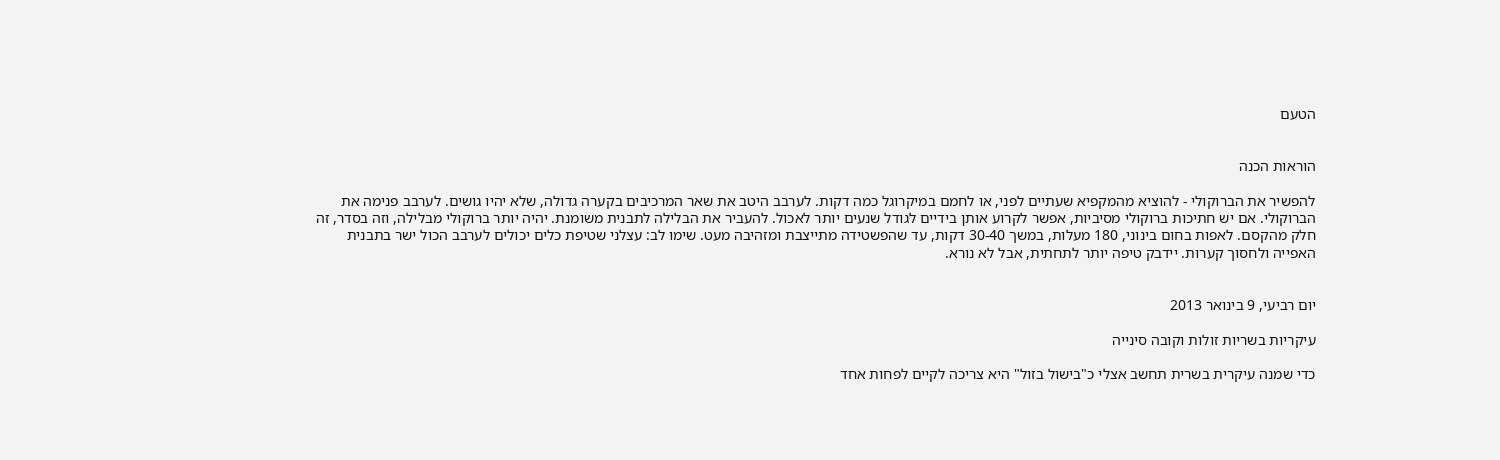הטעם


הוראות הכנה

להפשיר את הברוקולי - להוציא מהמקפיא שעתיים לפני, או לחמם במיקרוגל כמה דקות. לערבב היטב את שאר המרכיבים בקערה גדולה, שלא יהיו גושים. לערבב פנימה את הברוקולי. אם יש חתיכות ברוקולי מסיביות, אפשר לקרוע אותן בידיים לגודל שנעים יותר לאכול. להעביר את הבלילה לתבנית משומנת. יהיה יותר ברוקולי מבלילה, וזה בסדר, זה חלק מהקסם. לאפות בחום בינוני, 180 מעלות, במשך 30-40 דקות, עד שהפשטידה מתייצבת ומזהיבה מעט. שימו לב: עצלני שטיפת כלים יכולים לערבב הכול ישר בתבנית האפייה ולחסוך קערות. יידבק טיפה יותר לתחתית, אבל לא נורא.


יום רביעי, 9 בינואר 2013

עיקריות בשריות זולות וקובה סינייה

כדי שמנה עיקרית בשרית תחשב אצלי כ"בישול בזול" היא צריכה לקיים לפחות אחד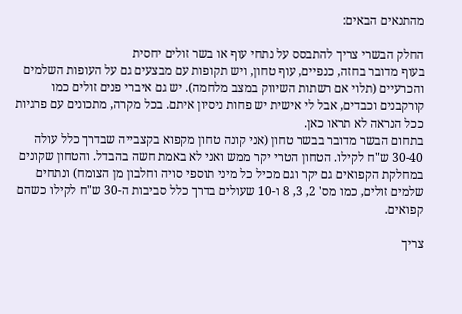מהתנאים הבאים:

החלק הבשרי צריך להתבסס על נתחי עוף או בשר זולים יחסית
בעוף מדובר בחזה, כנפיים, עוף טחון, ויש תקופות עם מבצעים גם על העופות השלמים והכרעיים (תלוי אם רשתות השיווק במצב מלחמה). יש גם איברי פנים זולים כמו קורקבנים וכבדים, אבל לי אישית יש פחות ניסיון איתם. בכל מקרה, מתכונים עם פרגיות ככל הנראה לא תראו כאן.
בתחום הבשר מדובר בבשר טחון (אני קונה טחון מקפוא בקצבייה שבדרך כלל עולה 30-40 ש"ח לקילו. הטחון הטרי יקר ממש ואני לא באמת חשה בהבדל. והטחון שקונים במחלקת הקפואים גם יקר וגם מכיל כל מיני תוספי סויה וחלבון מן הצומח) ונתחים שלמים זולים, כמו מס' 2, 3, 8 ו-10 שעולים בדרך כלל סביבות ה-30 ש"ח לקילו כשהם קפואים.

צריך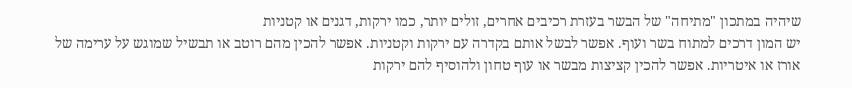שיהיה במתכון "מתיחה" של הבשר בעזרת רכיבים אחרים, זולים יותר, כמו ירקות, דגנים או קטניות
יש המון דרכים למתוח בשר ועוף. אפשר לבשל אותם בקדרה עם ירקות וקטניות. אפשר להכין מהם רוטב או תבשיל שמוגש על ערימה של אורז או איטריות. אפשר להכין קציצות מבשר או עוף טחון ולהוסיף להם ירקות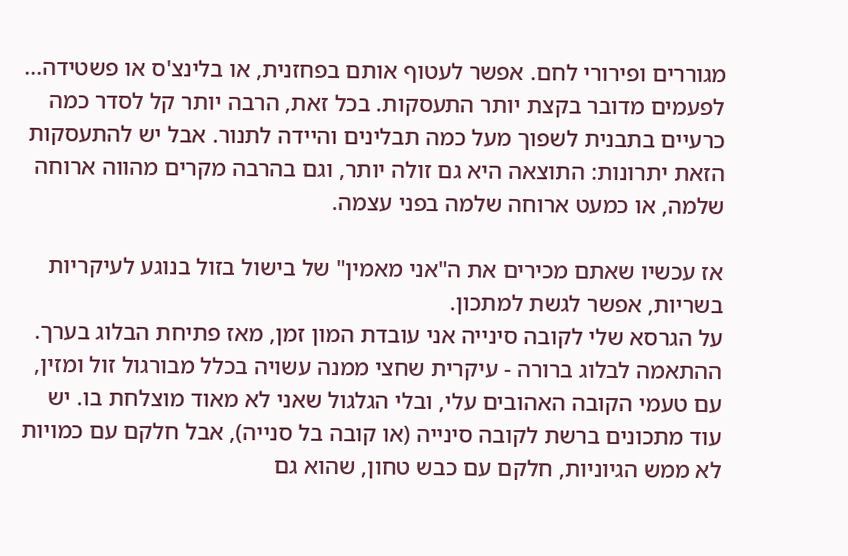מגוררים ופירורי לחם. אפשר לעטוף אותם בפחזנית, או בלינצ'ס או פשטידה... לפעמים מדובר בקצת יותר התעסקות. בכל זאת, הרבה יותר קל לסדר כמה כרעיים בתבנית לשפוך מעל כמה תבלינים והיידה לתנור. אבל יש להתעסקות הזאת יתרונות: התוצאה היא גם זולה יותר, וגם בהרבה מקרים מהווה ארוחה שלמה, או כמעט ארוחה שלמה בפני עצמה.

אז עכשיו שאתם מכירים את ה"אני מאמין" של בישול בזול בנוגע לעיקריות בשריות, אפשר לגשת למתכון.
על הגרסא שלי לקובה סינייה אני עובדת המון זמן, מאז פתיחת הבלוג בערך. ההתאמה לבלוג ברורה - עיקרית שחצי ממנה עשויה בכלל מבורגול זול ומזין, עם טעמי הקובה האהובים עלי, ובלי הגלגול שאני לא מאוד מוצלחת בו. יש עוד מתכונים ברשת לקובה סינייה (או קובה בל סנייה), אבל חלקם עם כמויות לא ממש הגיוניות, חלקם עם כבש טחון, שהוא גם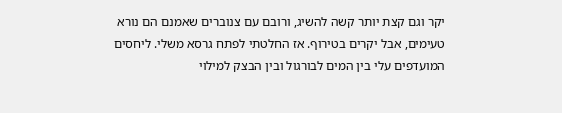יקר וגם קצת יותר קשה להשיג, ורובם עם צנוברים שאמנם הם נורא טעימים, אבל יקרים בטירוף. אז החלטתי לפתח גרסא משלי. ליחסים המועדפים עלי בין המים לבורגול ובין הבצק למילוי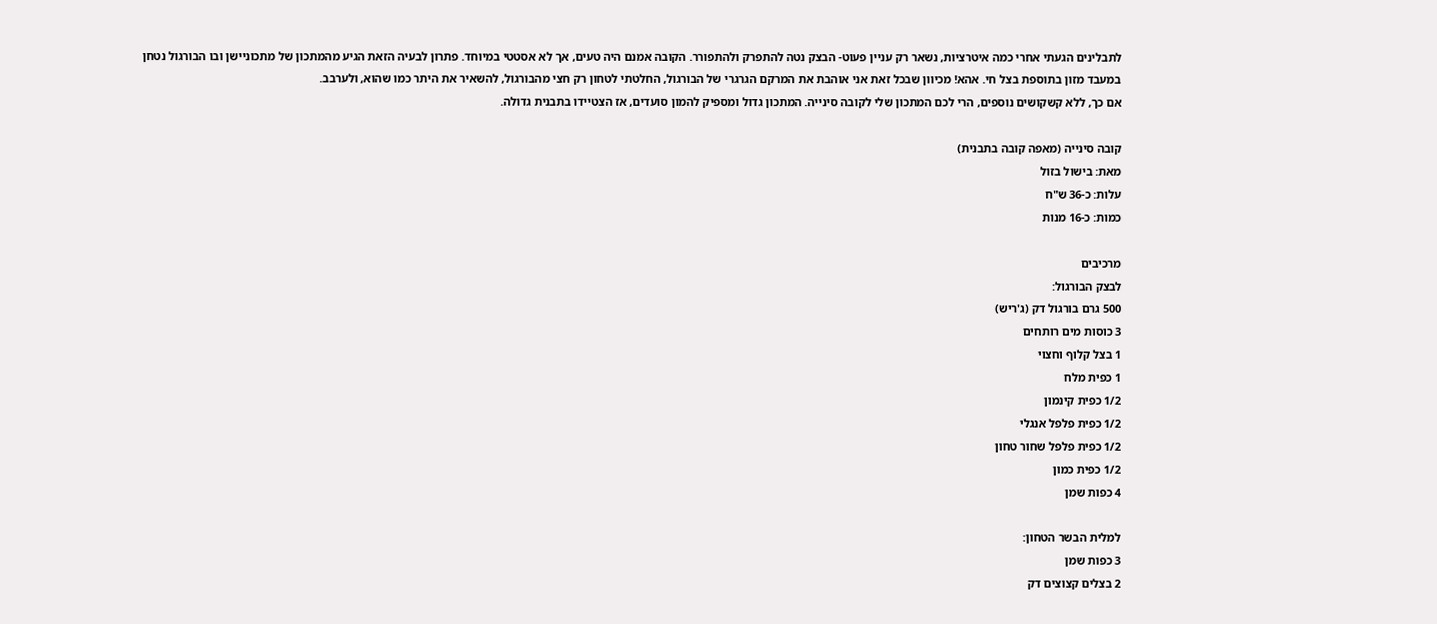לתבלינים הגעתי אחרי כמה איטרציות, נשאר רק עניין פעוט- הבצק נטה להתפרק ולהתפורר. הקובה אמנם היה טעים, אך לא אסטטי במיוחד. פתרון לבעיה הזאת הגיע מהמתכון של מתכוניישן ובו הבורגול נטחן במעבד מזון בתוספת בצל חי. אהא! מכיוון שבכל זאת אני אוהבת את המרקם הגרגרי של הבורגול, החלטתי לטחון רק חצי מהבורגול, להשאיר את היתר כמו שהוא, ולערבב.
אם כך, ללא קשקושים נוספים, הרי לכם המתכון שלי לקובה סינייה. המתכון גדול ומספיק להמון סועדים, אז הצטיידו בתבנית גדולה.

קובה סינייה (מאפה קובה בתבנית)
מאת: בישול בזול
עלות: כ-36 ש"ח
כמות: כ-16 מנות

מרכיבים
לבצק הבורגול:
500 גרם בורגול דק (ג'ריש)
3 כוסות מים רותחים
1 בצל קלוף וחצוי
1 כפית מלח
1/2 כפית קינמון
1/2 כפית פלפל אנגלי
1/2 כפית פלפל שחור טחון
1/2 כפית כמון
4 כפות שמן

למלית הבשר הטחון:
3 כפות שמן
2 בצלים קצוצים דק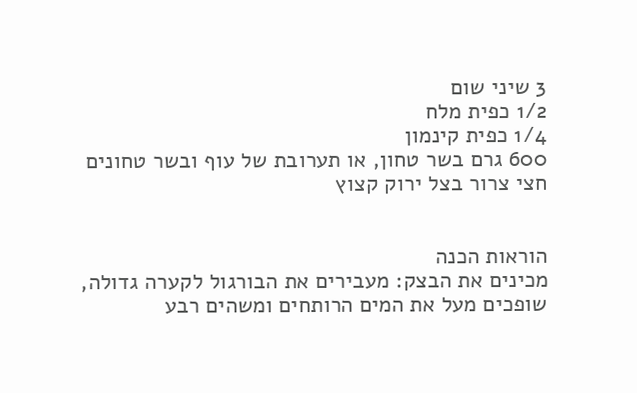3 שיני שום
1/2 כפית מלח
1/4 כפית קינמון
600 גרם בשר טחון, או תערובת של עוף ובשר טחונים
חצי צרור בצל ירוק קצוץ


הוראות הכנה
מכינים את הבצק: מעבירים את הבורגול לקערה גדולה, שופכים מעל את המים הרותחים ומשהים רבע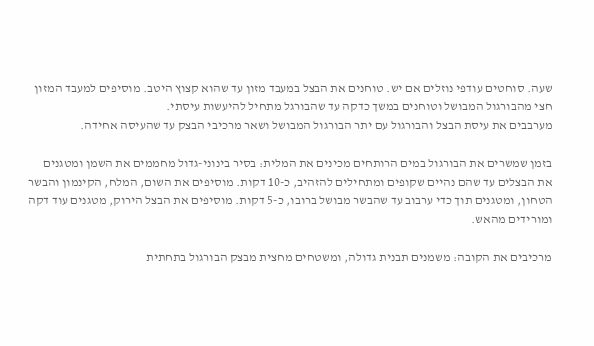שעה. סוחטים עודפי נוזלים אם יש. טוחנים את הבצל במעבד מזון עד שהוא קצוץ היטב. מוסיפים למעבד המזון חצי מהבורגול המבושל וטוחנים במשך כדקה עד שהבורגל מתחיל להיעשות עיסתי.
מערבבים את עיסת הבצל והבורגול עם יתר הבורגול המבושל ושאר מרכיבי הבצק עד שהעיסה אחידה.

בזמן שמשרים את הבורגול במים הרותחים מכינים את המלית: בסיר בינוני-גדול מחממים את השמן ומטגנים את הבצלים עד שהם נהיים שקופים ומתחילים להזהיב, כ-10 דקות. מוסיפים את השום, המלח, הקינמון והבשר הטחון, ומטגנים תוך כדי ערבוב עד שהבשר מבושל ברובו, כ-5 דקות. מוסיפים את הבצל הירוק, מטגנים עוד דקה ומורידים מהאש.

מרכיבים את הקובה: משמנים תבנית גדולה, ומשטחים מחצית מבצק הבורגול בתחתית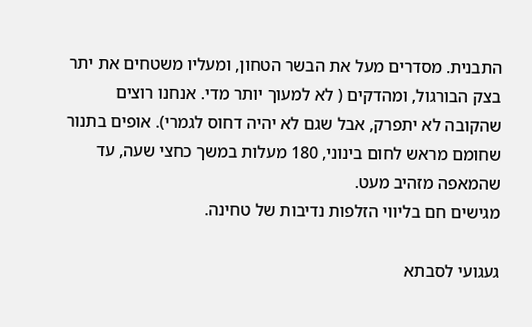התבנית. מסדרים מעל את הבשר הטחון, ומעליו משטחים את יתר בצק הבורגול, ומהדקים ( לא למעוך יותר מדי. אנחנו רוצים שהקובה לא יתפרק, אבל שגם לא יהיה דחוס לגמרי). אופים בתנור שחומם מראש לחום בינוני, 180 מעלות במשך כחצי שעה, עד שהמאפה מזהיב מעט.
מגישים חם בליווי הזלפות נדיבות של טחינה.

געגועי לסבתא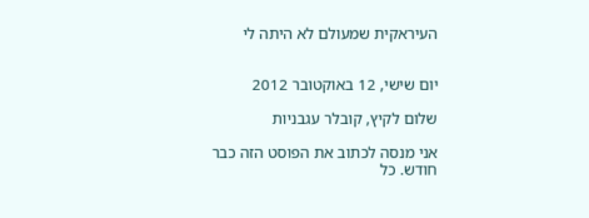העיראקית שמעולם לא היתה לי


יום שישי, 12 באוקטובר 2012

שלום לקיץ, קובלר עגבניות

אני מנסה לכתוב את הפוסט הזה כבר חודש. כל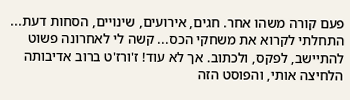פעם קורה משהו אחר. חגים, אירועים, שינויים, הסחות דעת... התחלתי לקרוא את משחקי הכס... קשה לי לאחרונה פשוט להתיישב, לפקס, ולכתוב. אך לא עוד! ז'ורז'ט ברוב אדיבותה הלחיצה אותי, והפוסט הזה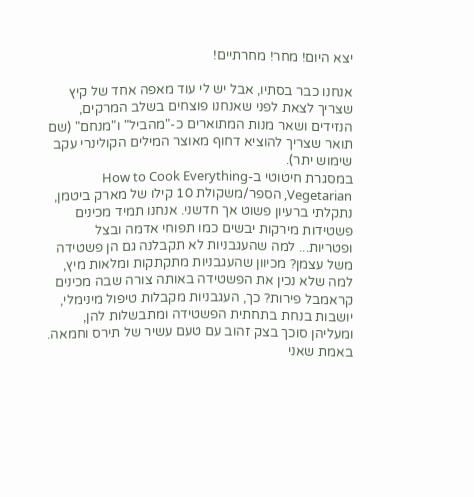יצא היום! מחר! מחרתיים!

אנחנו כבר בסתיו, אבל יש לי עוד מאפה אחד של קיץ שצריך לצאת לפני שאנחנו פוצחים בשלב המרקים, הנזידים ושאר מנות המתוארים כ-"מהביל" ו"מנחם" (שם תואר שצריך להוציא דחוף מאוצר המילים הקולינרי עקב שימוש יתר).
במסגרת חיטוטי ב-How to Cook Everything Vegetarian, הספר/משקולת 10 קילו של מארק ביטמן, נתקלתי ברעיון פשוט אך חדשני. אנחנו תמיד מכינים פשטידות מירקות יבשים כמו תפוחי אדמה ובצל ופטריות... למה שהעגבניות לא תקבלנה גם הן פשטידה משל עצמן? מכיוון שהעגבניות מתקתקות ומלאות מיץ, למה שלא נכין את הפשטידה באותה צורה שבה מכינים קראמבל פירות? כך, העגבניות מקבלות טיפול מינימלי, יושבות בנחת בתחתית הפשטידה ומתבשלות להן, ומעליהן סוכך בצק זהוב עם טעם עשיר של תירס וחמאה. באמת שאני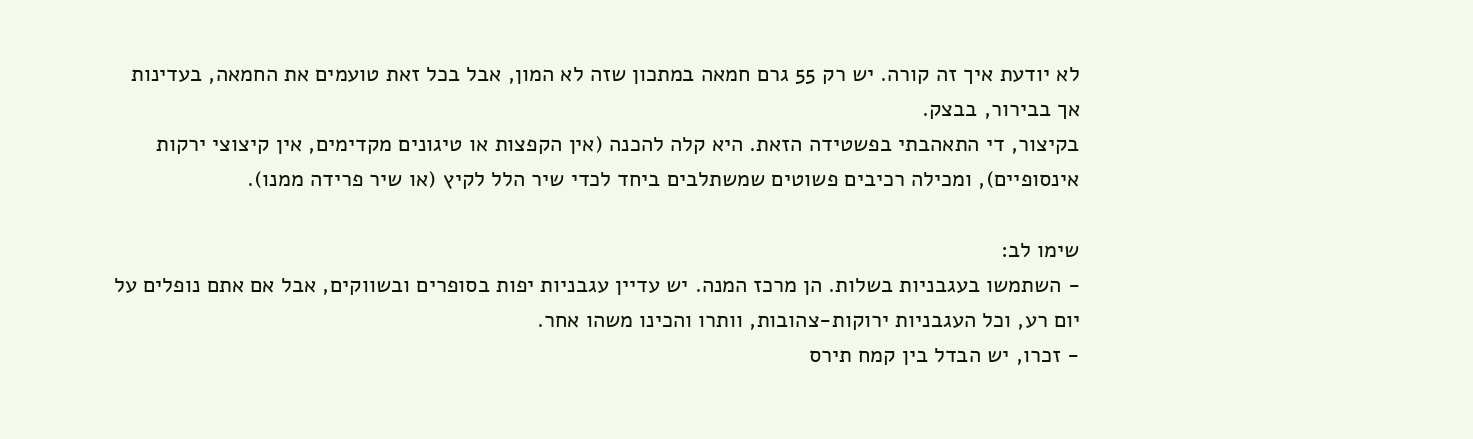לא יודעת איך זה קורה. יש רק 55 גרם חמאה במתכון שזה לא המון, אבל בכל זאת טועמים את החמאה, בעדינות אך בבירור, בבצק.
בקיצור, די התאהבתי בפשטידה הזאת. היא קלה להכנה (אין הקפצות או טיגונים מקדימים, אין קיצוצי ירקות אינסופיים), ומכילה רכיבים פשוטים שמשתלבים ביחד לכדי שיר הלל לקיץ (או שיר פרידה ממנו).

שימו לב:
- השתמשו בעגבניות בשלות. הן מרכז המנה. יש עדיין עגבניות יפות בסופרים ובשווקים, אבל אם אתם נופלים על יום רע, וכל העגבניות ירוקות-צהובות, וותרו והכינו משהו אחר.
- זכרו, יש הבדל בין קמח תירס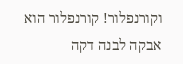וקורנפלור! קורנפלור הוא אבקה לבנה דקה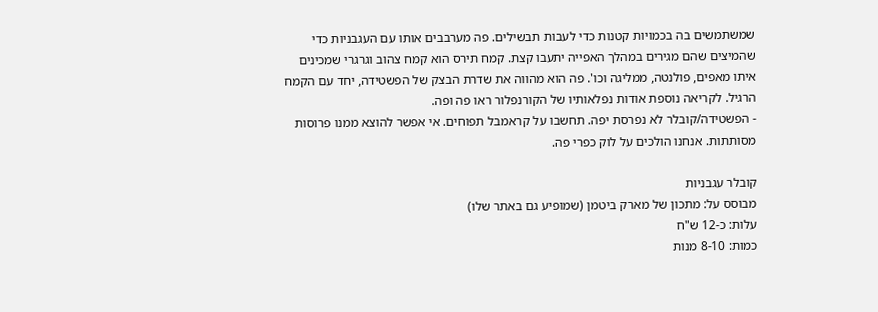שמשתמשים בה בכמויות קטנות כדי לעבות תבשילים. פה מערבבים אותו עם העגבניות כדי שהמיצים שהם מגירים במהלך האפייה יתעבו קצת. קמח תירס הוא קמח צהוב וגרגרי שמכינים איתו מאפים, פולנטה, ממליגה וכו'. פה הוא מהווה את שדרת הבצק של הפשטידה, יחד עם הקמח הרגיל. לקריאה נוספת אודות נפלאותיו של הקורנפלור ראו פה ופה.
- הפשטידה/קובלר לא נפרסת יפה. תחשבו על קראמבל תפוחים. אי אפשר להוצא ממנו פרוסות מסותתות. אנחנו הולכים על לוק כפרי פה.

קובלר עגבניות
מבוסס על: מתכון של מארק ביטמן (שמופיע גם באתר שלו)
עלות: כ-12 ש"ח
כמות: 8-10 מנות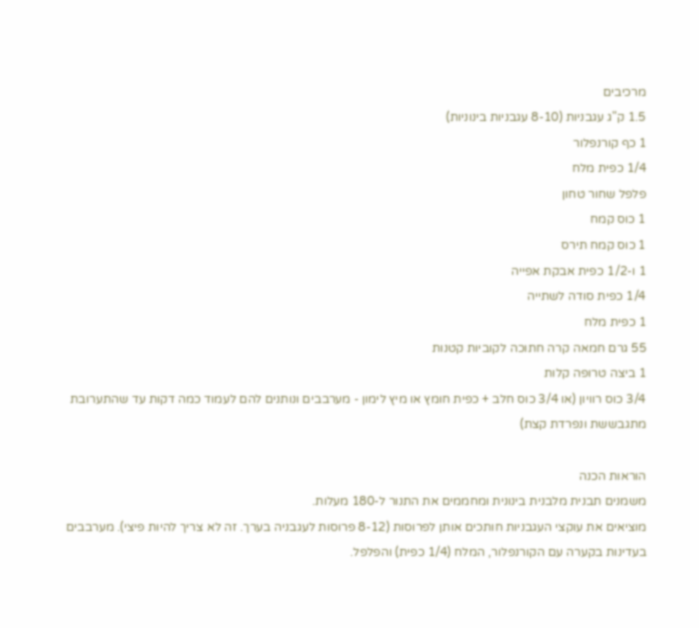מרכיבים
1.5 ק"ג עגבניות (8-10 עגבניות בינוניות)
1 כף קורנפלור
1/4 כפית מלח
פלפל שחור טחון
1 כוס קמח
1 כוס קמח תירס
1 ו-1/2 כפית אבקת אפייה
1/4 כפית סודה לשתייה
1 כפית מלח
55 גרם חמאה קרה חתוכה לקוביות קטנות
1 ביצה טרופה קלות
3/4 כוס רוויון (או 3/4 כוס חלב + כפית חומץ או מיץ לימון - מערבבים ונותנים להם לעמוד כמה דקות עד שהתערובת מתגבששת ונפרדת קצת)

הוראות הכנה
משמנים תבנית מלבנית בינונית ומחממים את התנור ל-180 מעלות.
מוציאים את עוקצי העגבניות חותכים אותן לפרוסות (8-12 פרוסות לעגבניה בערך. זה לא צריך להיות פיצי). מערבבים בעדינות בקערה עם הקורנפלור, המלח (1/4 כפית) והפלפל.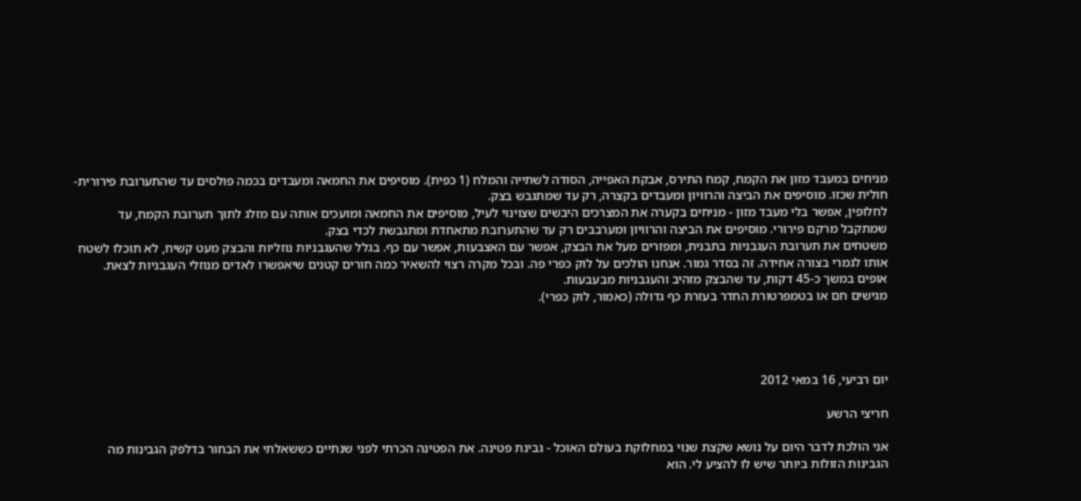מניחים במעבד מזון את הקמח, קמח התירס, אבקת האפייה, הסודה לשתייה והמלח (1 כפית). מוסיפים את החמאה ומעבדים בכמה פולסים עד שהתערובת פירורית-חולית שכזו. מוסיפים את הביצה והרוויון ומעבדים בקצרה, רק עד שמתגבש בצק.
לחלופין, אפשר בלי מעבד מזון - מניחים בקערה את המצרכים היבשים שצוינוי לעיל, מוסיפים את החמאה ומועכים אותה עם מזלג לתוך תערובת הקמח, עד שמתקבל מרקם פירורי. מוסיפים את הביצה והרוויון ומערבבים רק עד שהתערובת מתאחדת ומתגבשת לכדי בצק.
משטחים את תערובת העגבניות בתבנית, ומפזרים מעל את הבצק, אפשר עם האצבעות, אפשר עם כף. בגלל שהעגבניות נוזליות והבצק מעט קשיח, לא תוכלו לשטח אותו לגמרי בצורה אחידה. זה בסדר גמור. אנחנו הולכים על לוק כפרי פה. ובכל מקרה רצוי להשאיר כמה חורים קטנים שיאפשרו לאדים מנוזלי העגבניות לצאת.
אופים במשך כ-45 דקות, עד שהבצק מזהיב והעגבניות מבעבעות.
מגישים חם או בטמפרטורת החדר בעזרת כף גדולה (כאמור, לוק כפרי).




יום רביעי, 16 במאי 2012

חריצי הרשע

אני הולכת לדבר היום על נושא שקצת שנוי במחלוקת בעולם האוכל - גבינת פטינה. את הפטינה הכרתי לפני שנתיים כששאלתי את הבחור בדלפק הגבינות מה הגבינות הזולות ביותר שיש לו להציע לי. הוא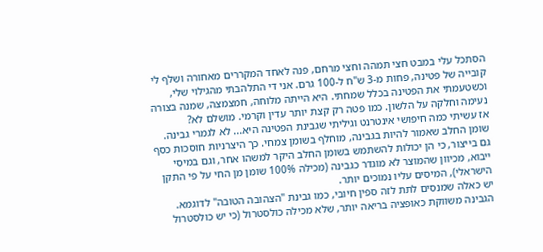הסתכל עלי במבט חצי תמהה וחצי מרחם, פנה לאחד המקררים מאחורה ושלף לי קובייה של פטינה, פחות מ-3 ש"ח ל-100 גרם. אני די התלהבתי מהגילוי שלי, וכשטעמתי את הפטינה בכלל שמחתי. היא הייתה מלוחה, חמצמצה, שמנה בצורה נעימה וחלקה על הלשון. כמו פטה רק קצת יותר עדין וקרמי. מושלם לא?
אז עשיתי כמה חיפושי אינטרנט וגיליתי שגבינת הפטינה היא... לא לגמרי גבינה. שומן החלב שאמור להיות בגבינה, מוחלף בשומן צמחי. כך היצרניות חוסכות כסף גם בייצור, כי הן יכולות להשתמש בשומן החלב היקר למשהו אחר, וגם במיסי ייבוא, מכיוון שהמוצר לא מוגדר כגבינה (מכילה 100% שומן מן החי על פי התקן הישראלי), המיסים עליו נמוכים יותר.
יש כאלה שמנסים לתת לזה ספין חיובי, כמו גבינת "הצהובה הטובה" לדוגמא. הגבינה משווקת כאופציה בריאה יותר, שלא מכילה כולסטרול (כי יש כולסטרול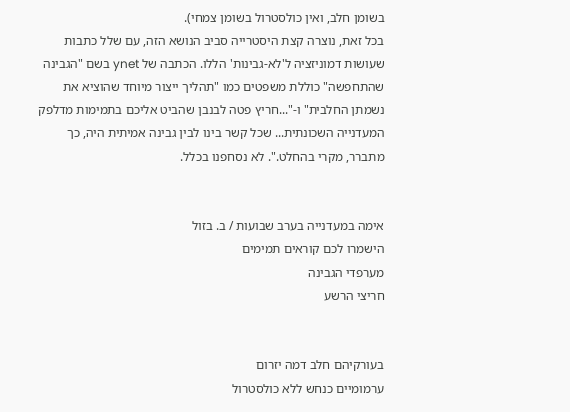בשומן חלב, ואין כולסטרול בשומן צמחי).
בכל זאת, נוצרה קצת היסטרייה סביב הנושא הזה, עם שלל כתבות שעושות דמוניזציה ל'לא-גבינות' הללו. הכתבה של ynet בשם "הגבינה שהתחפשה" כוללת משפטים כמו "תהליך ייצור מיוחד שהוציא את נשמתן החלבית" ו-"...חריץ פטה לבנבן שהביט אליכם בתמימות מדלפק המעדנייה השכונתית... שכל קשר בינו לבין גבינה אמיתית היה, כך מתברר, מקרי בהחלט.". לא נסחפנו בכלל.


אימה במעדנייה בערב שבועות / ב. בזול
הישמרו לכם קוראים תמימים
מערפדי הגבינה
חריצי הרשע


בעורקיהם חלב דמה יזרום
ערמומיים כנחש ללא כולסטרול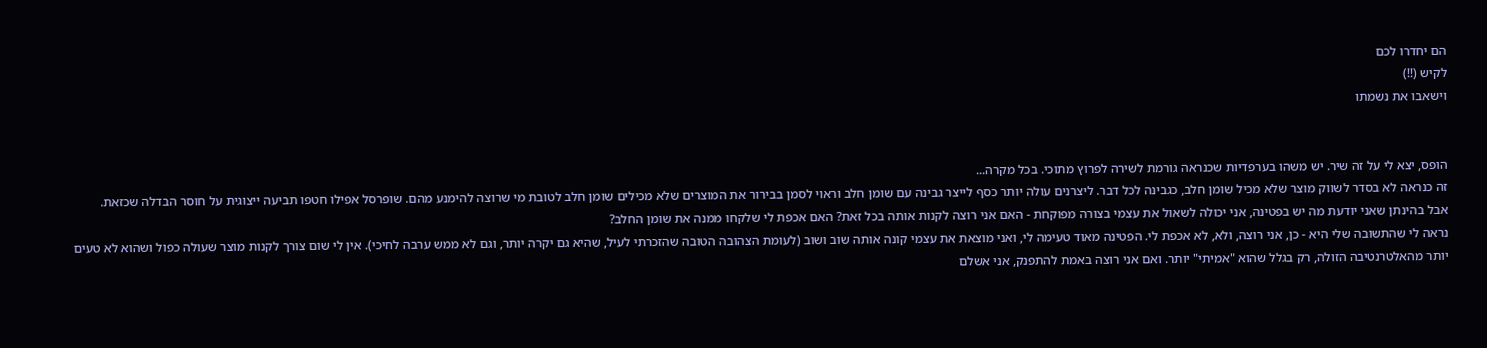הם יחדרו לכם
לקיש (!!)
וישאבו את נשמתו


הופס, יצא לי על זה שיר. יש משהו בערפדיות שכנראה גורמת לשירה לפרוץ מתוכי. בכל מקרה...
זה כנראה לא בסדר לשווק מוצר שלא מכיל שומן חלב, כגבינה לכל דבר. ליצרנים עולה יותר כסף לייצר גבינה עם שומן חלב וראוי לסמן בבירור את המוצרים שלא מכילים שומן חלב לטובת מי שרוצה להימנע מהם. שופרסל אפילו חטפו תביעה ייצוגית על חוסר הבדלה שכזאת.
אבל בהינתן שאני יודעת מה יש בפטינה, אני יכולה לשאול את עצמי בצורה מפוקחת - האם אני רוצה לקנות אותה בכל זאת? האם אכפת לי שלקחו ממנה את שומן החלב?
נראה לי שהתשובה שלי היא - כן, אני רוצה, ולא, לא אכפת לי. הפטינה מאוד טעימה לי, ואני מוצאת את עצמי קונה אותה שוב ושוב (לעומת הצהובה הטובה שהזכרתי לעיל, שהיא גם יקרה יותר, וגם לא ממש ערבה לחיכי). אין לי שום צורך לקנות מוצר שעולה כפול ושהוא לא טעים יותר מהאלטרנטיבה הזולה, רק בגלל שהוא "אמיתי" יותר. ואם אני רוצה באמת להתפנק, אני אשלם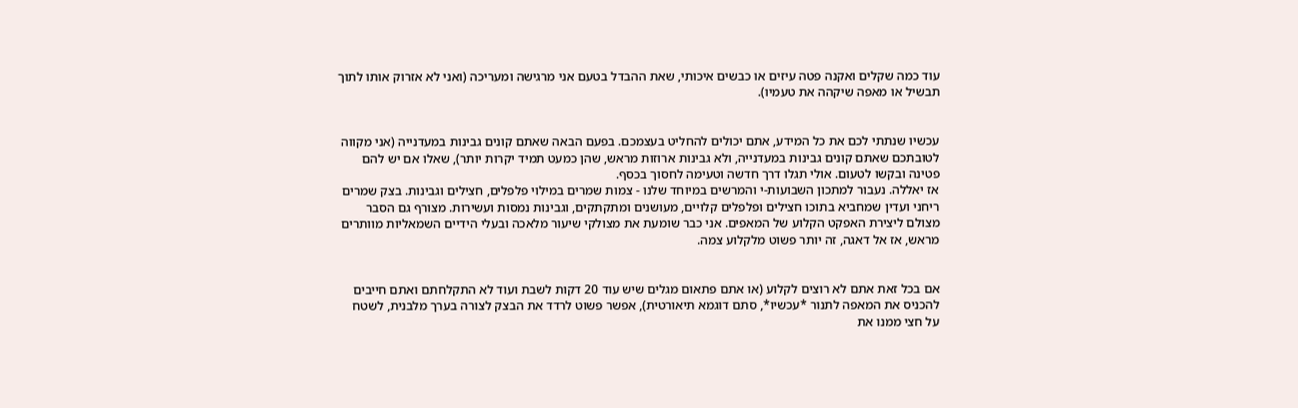עוד כמה שקלים ואקנה פטה עיזים או כבשים איכותי, שאת ההבדל בטעם אני מרגישה ומעריכה (ואני לא אזרוק אותו לתוך תבשיל או מאפה שיקהה את טעמיו).


עכשיו שנתתי לכם את כל המידע, אתם יכולים להחליט בעצמכם. בפעם הבאה שאתם קונים גבינות במעדנייה (אני מקווה לטובתכם שאתם קונים גבינות במעדנייה, ולא גבינות ארוזות מראש, שהן כמעט תמיד יקרות יותר), שאלו אם יש להם פטינה ובקשו לטעום. אולי תגלו דרך חדשה וטעימה לחסוך בכסף.
אז יאללה. נעבור למתכון השבועות-י והמרשים במיוחד שלנו - צמות שמרים במילוי פלפלים, חצילים וגבינות. בצק שמרים ריחני ועדין שמחביא בתוכו חצילים ופלפלים קלויים, מעושנים ומתקתקים, וגבינות נמסות ועשירות. מצורף גם הסבר מצולם ליצירת האפקט הקלוע של המאפים. אני כבר שומעת את מצולקי שיעור מלאכה ובעלי הידיים השמאליות מוותרים מראש, אז אל דאגה, זה יותר פשוט מלקלוע צמה.


אם בכל זאת אתם לא רוצים לקלוע (או אתם פתאום מגלים שיש עוד 20 דקות לשבת ועוד לא התקלחתם ואתם חייבים להכניס את המאפה לתנור *עכשיו*, סתם דוגמא תיאורטית), אפשר פשוט לרדד את הבצק לצורה בערך מלבנית, לשטח על חצי ממנו את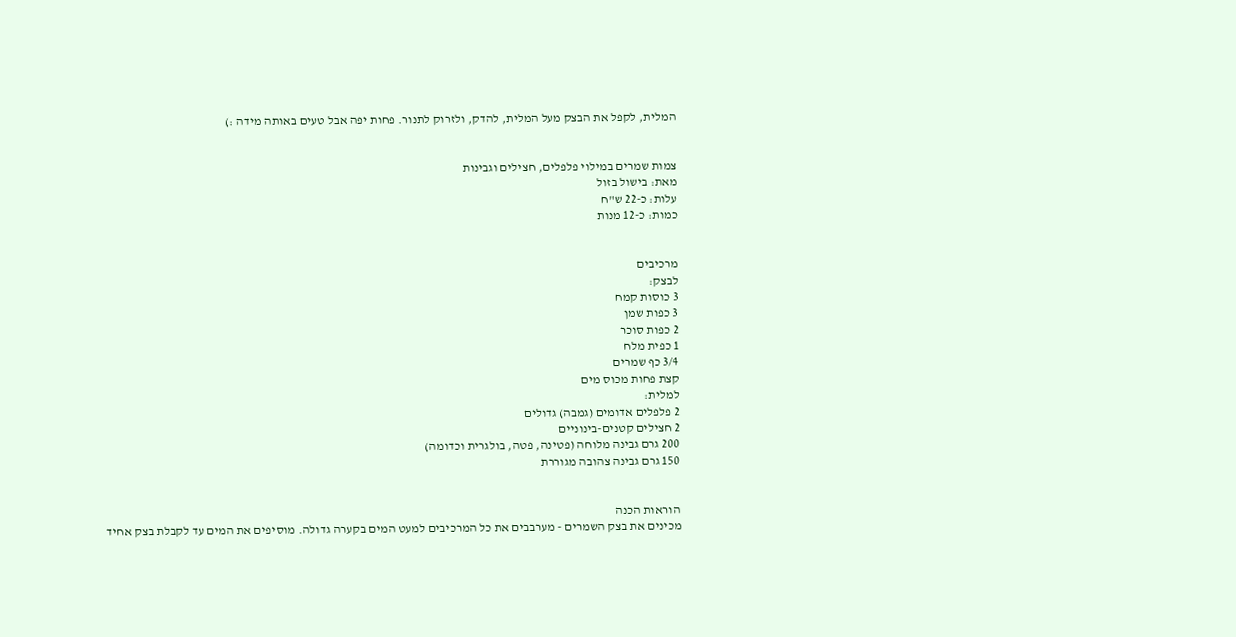המלית, לקפל את הבצק מעל המלית, להדק, ולזרוק לתנור. פחות יפה אבל טעים באותה מידה :)


צמות שמרים במילוי פלפלים, חצילים וגבינות
מאת: בישול בזול
עלות: כ-22 ש"ח
כמות: כ-12 מנות


מרכיבים
לבצק:
3 כוסות קמח
3 כפות שמן
2 כפות סוכר
1 כפית מלח
3/4 כף שמרים
קצת פחות מכוס מים
למלית:
2 פלפלים אדומים (גמבה) גדולים
2 חצילים קטנים-בינוניים
200 גרם גבינה מלוחה (פטינה, פטה, בולגרית וכדומה)
150 גרם גבינה צהובה מגוררת


הוראות הכנה
מכינים את בצק השמרים - מערבבים את כל המרכיבים למעט המים בקערה גדולה. מוסיפים את המים עד לקבלת בצק אחיד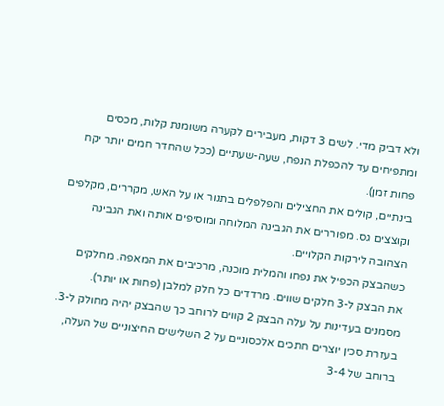ולא דביק מדי. לשים 3 דקות, מעבירים לקערה משומנת קלות, מכסים ומתפיחים עד להכפלת הנפח, שעה-שעתיים (ככל שהחדר חמים יותר יקח פחות זמן).
בינתיים, קולים את החצילים והפלפלים בתנור או על האש, מקררים, מקלפים וקוצצים גס. מפוררים את הגבינה המלוחה ומוסיפים אותה ואת הגבינה הצהובה לירקות הקלויים.
כשהבצק הכפיל את נפחו והמלית מוכנה, מרכיבים את המאפה. מחלקים את הבצק ל-3 חלקים שווים. מרדדים כל חלק למלבן (פחות או יותר). מסמנים בעדינות על עלה הבצק 2 קווים לרוחב כך שהבצק יהיה מחולק ל-3. בעזרת סכין יוצרים חתכים אלכסוניים על 2 השלישים החיצוניים של העלה, ברוחב של 3-4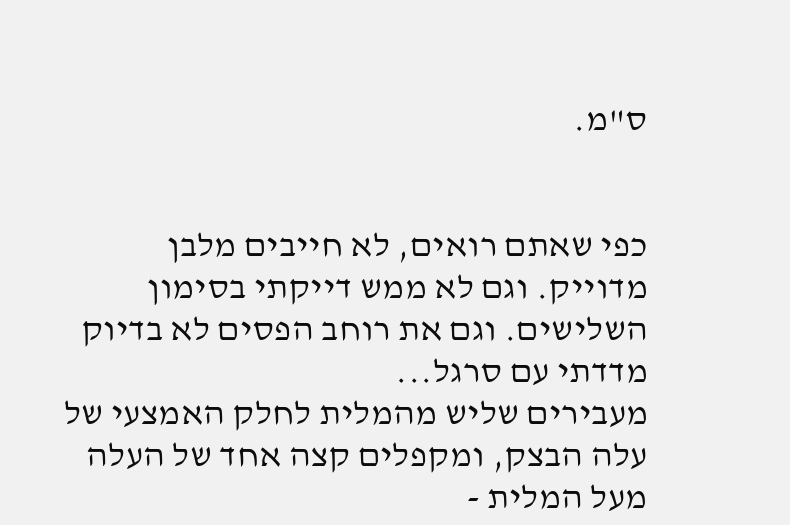ס"מ.


כפי שאתם רואים, לא חייבים מלבן מדוייק. וגם לא ממש דייקתי בסימון
השלישים. וגם את רוחב הפסים לא בדיוק מדדתי עם סרגל...
מעבירים שליש מהמלית לחלק האמצעי של עלה הבצק, ומקפלים קצה אחד של העלה מעל המלית -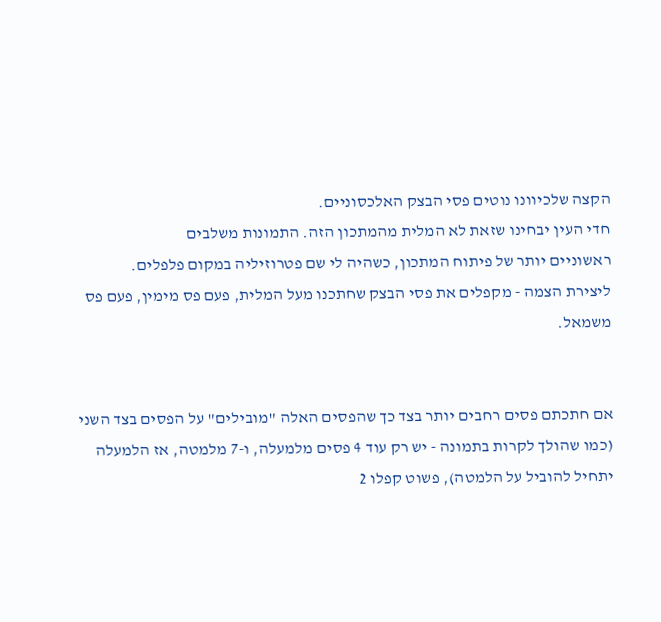הקצה שלכיוונו נוטים פסי הבצק האלכסוניים.
חדי העין יבחינו שזאת לא המלית מהמתכון הזה. התמונות משלבים
ראשוניים יותר של פיתוח המתכון, כשהיה לי שם פטרוזיליה במקום פלפלים.
ליצירת הצמה - מקפלים את פסי הבצק שחתכנו מעל המלית, פעם פס מימין, פעם פס משמאל.


אם חתכתם פסים רחבים יותר בצד כך שהפסים האלה "מובילים" על הפסים בצד השני (כמו שהולך לקרות בתמונה - יש רק עוד 4 פסים מלמעלה, ו-7 מלמטה, אז הלמעלה יתחיל להוביל על הלמטה), פשוט קפלו 2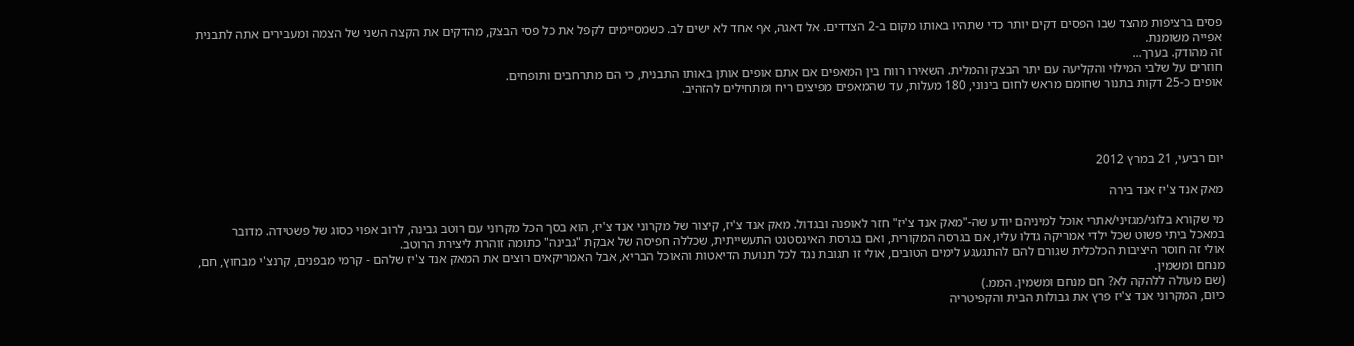פסים ברציפות מהצד שבו הפסים דקים יותר כדי שתהיו באותו מקום ב-2 הצדדים. אל דאגה, אף אחד לא ישים לב. כשמסיימים לקפל את כל פסי הבצק, מהדקים את הקצה השני של הצמה ומעבירים אתה לתבנית אפייה משומנת.
זה מהודק. בערך...
חוזרים על שלבי המילוי והקליעה עם יתר הבצק והמלית. השאירו רווח בין המאפים אם אתם אופים אותן באותו התבנית, כי הם מתרחבים ותופחים.
אופים כ-25 דקות בתנור שחומם מראש לחום בינוני, 180 מעלות, עד שהמאפים מפיצים ריח ומתחילים להזהיב.




יום רביעי, 21 במרץ 2012

מאק אנד צ'יז אנד בירה

מי שקורא בלוגי/מגזיני/אתרי אוכל למיניהם יודע שה-"מאק אנד צ'יז" חזר לאופנה ובגדול. מאק אנד צ'יז, קיצור של מקרוני אנד צ'יז, הוא בסך הכל מקרוני עם רוטב גבינה, לרוב אפוי כסוג של פשטידה. מדובר במאכל ביתי פשוט שכל ילדי אמריקה גדלו עליו, אם בגרסה המקורית, ואם בגרסת האינסטנט התעשייתית, שכללה חפיסה של אבקת "גבינה" כתומה זוהרת ליצירת הרוטב.
אולי זה חוסר היציבות הכלכלית שגורם להם להתגעגע לימים הטובים, אולי זו תגובת נגד לכל תנועת הדיאטות והאוכל הבריא, אבל האמריקאים רוצים את המאק אנד צ'יז שלהם - קרמי מבפנים, קרנצ'י מבחוץ, חם, מנחם ומשמין.
(שם מעולה ללהקה לא? חם מנחם ומשמין. הממ.)
כיום, המקרוני אנד צ'יז פרץ את גבולות הבית והקפיטריה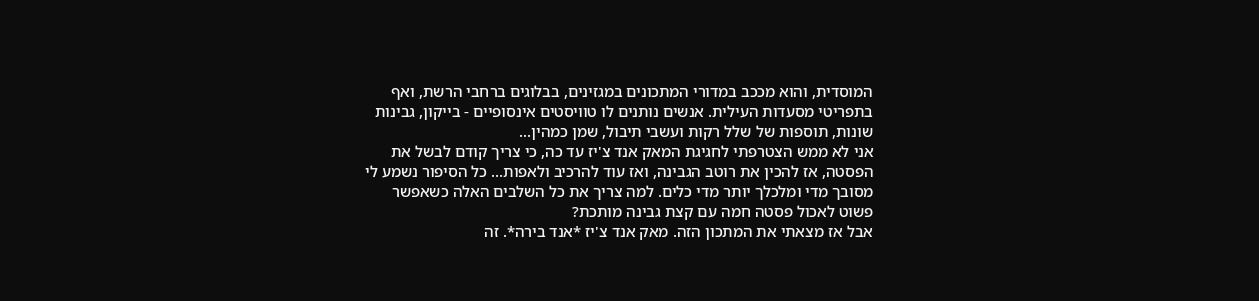המוסדית, והוא מככב במדורי המתכונים במגזינים, בבלוגים ברחבי הרשת, ואף בתפריטי מסעדות העילית. אנשים נותנים לו טוויסטים אינסופיים - בייקון, גבינות שונות, תוספות של שלל רקות ועשבי תיבול, שמן כמהין...
אני לא ממש הצטרפתי לחגיגת המאק אנד צ'יז עד כה, כי צריך קודם לבשל את הפסטה, אז להכין את רוטב הגבינה, ואז עוד להרכיב ולאפות... כל הסיפור נשמע לי מסובך מדי ומלכלך יותר מדי כלים. למה צריך את כל השלבים האלה כשאפשר פשוט לאכול פסטה חמה עם קצת גבינה מותכת?
אבל אז מצאתי את המתכון הזה. מאק אנד צ'יז *אנד בירה*. זה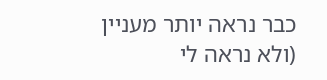כבר נראה יותר מעניין (ולא נראה לי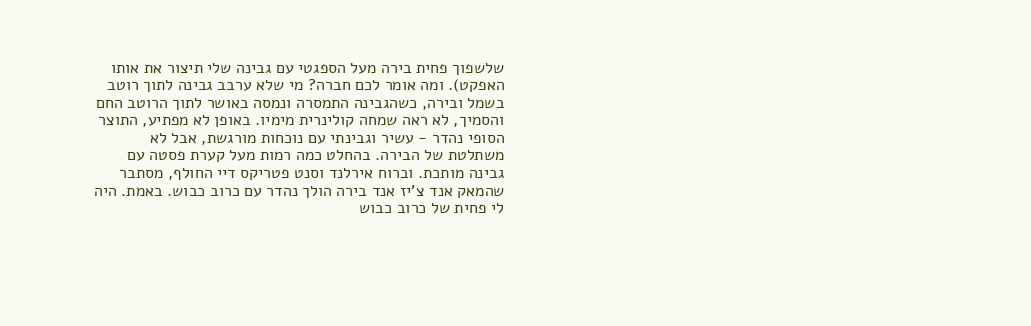שלשפוך פחית בירה מעל הספגטי עם גבינה שלי תיצור את אותו האפקט). ומה אומר לכם חברה? מי שלא ערבב גבינה לתוך רוטב בשמל ובירה, כשהגבינה התמסרה ונמסה באושר לתוך הרוטב החם והסמיך, לא ראה שמחה קולינרית מימיו. באופן לא מפתיע, התוצר הסופי נהדר - עשיר וגבינתי עם נוכחות מורגשת, אבל לא משתלטת של הבירה. בהחלט כמה רמות מעל קערת פסטה עם גבינה מותכת. וברוח אירלנד וסנט פטריקס דיי החולף, מסתבר שהמאק אנד צ'יז אנד בירה הולך נהדר עם כרוב כבוש. באמת. היה לי פחית של כרוב כבוש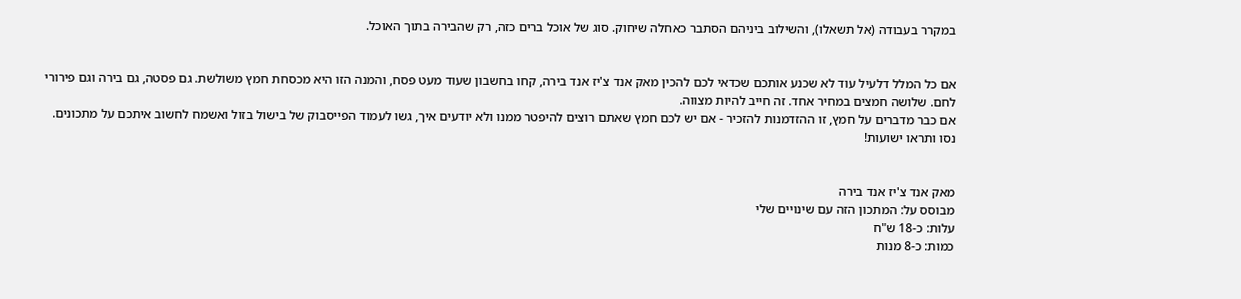במקרר בעבודה (אל תשאלו), והשילוב ביניהם הסתבר כאחלה שיחוק. סוג של אוכל ברים כזה, רק שהבירה בתוך האוכל.


אם כל המלל דלעיל עוד לא שכנע אותכם שכדאי לכם להכין מאק אנד צ'יז אנד בירה, קחו בחשבון שעוד מעט פסח, והמנה הזו היא מכסחת חמץ משולשת. גם פסטה, גם בירה וגם פירורי לחם. שלושה חמצים במחיר אחד. זה חייב להיות מצווה.
אם כבר מדברים על חמץ, זו ההזדמנות להזכיר - אם יש לכם חמץ שאתם רוצים להיפטר ממנו ולא יודעים איך, גשו לעמוד הפייסבוק של בישול בזול ואשמח לחשוב איתכם על מתכונים. נסו ותראו ישועות!


מאק אנד צ'יז אנד בירה
מבוסס על: המתכון הזה עם שינויים שלי
עלות: כ-18 ש"ח
כמות: כ-8 מנות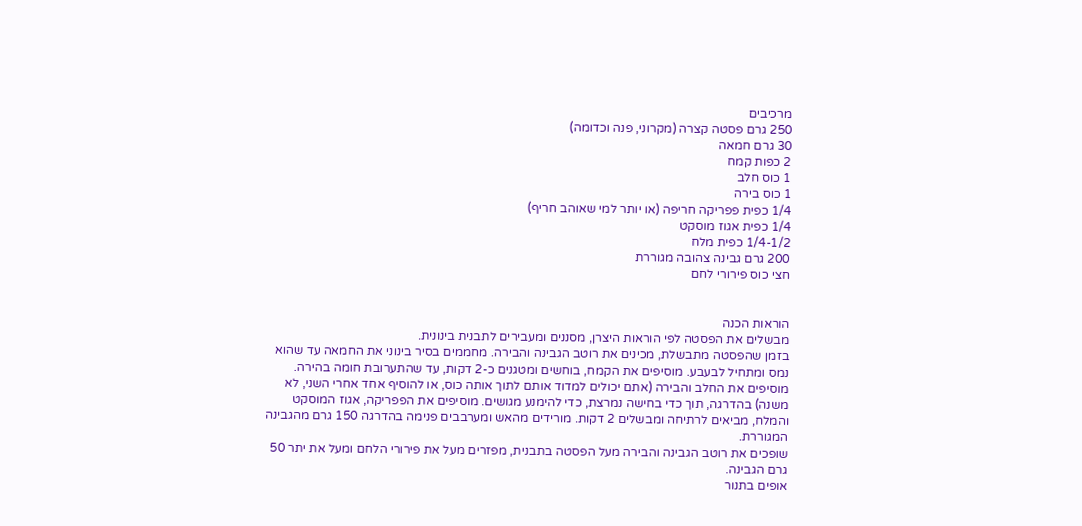מרכיבים
250 גרם פסטה קצרה (מקרוני, פנה וכדומה)
30 גרם חמאה
2 כפות קמח
1 כוס חלב
1 כוס בירה
1/4 כפית פפריקה חריפה (או יותר למי שאוהב חריף)
1/4 כפית אגוז מוסקט
1/4-1/2 כפית מלח
200 גרם גבינה צהובה מגוררת
חצי כוס פירורי לחם


הוראות הכנה
מבשלים את הפסטה לפי הוראות היצרן, מסננים ומעבירים לתבנית בינונית.
בזמן שהפסטה מתבשלת, מכינים את רוטב הגבינה והבירה. מחממים בסיר בינוני את החמאה עד שהוא נמס ומתחיל לבעבע. מוסיפים את הקמח, בוחשים ומטגנים כ-2 דקות, עד שהתערובת חומה בהירה. מוסיפים את החלב והבירה (אתם יכולים למדוד אותם לתוך אותה כוס, או להוסיף אחד אחרי השני, לא משנה) בהדרגה, תוך כדי בחישה נמרצת, כדי להימנע מגושים. מוסיפים את הפפריקה, אגוז המוסקט והמלח, מביאים לרתיחה ומבשלים 2 דקות. מורידים מהאש ומערבבים פנימה בהדרגה 150 גרם מהגבינה המגוררת.
שופכים את רוטב הגבינה והבירה מעל הפסטה בתבנית, מפזרים מעל את פירורי הלחם ומעל את יתר 50 גרם הגבינה.
אופים בתנור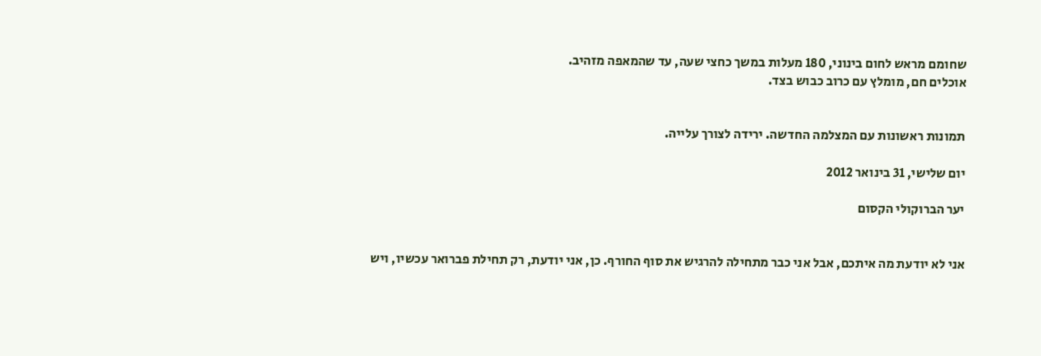שחומם מראש לחום בינוני, 180 מעלות במשך כחצי שעה, עד שהמאפה מזהיב.
אוכלים חם, מומלץ עם כרוב כבוש בצד.


תמונות ראשונות עם המצלמה החדשה. ירידה לצורך עלייה.

יום שלישי, 31 בינואר 2012

יער הברוקולי הקסום


אני לא יודעת מה איתכם, אבל אני כבר מתחילה להרגיש את סוף החורף. כן, אני יודעת, רק תחילת פברואר עכשיו, ויש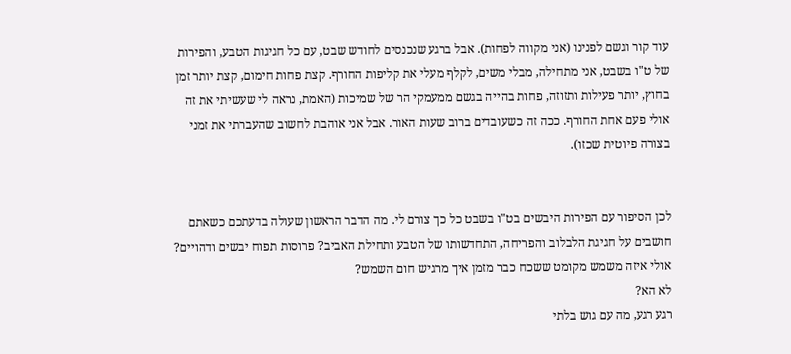עוד קור וגשם לפנינו (אני מקווה לפחות). אבל ברגע שנכנסים לחודש שבט, עם כל חגיגות הטבע, והפירות של ט"ו בשבט, אני מתחילה, מבלי משים, לקלף מעלי את קליפות החורף. קצת פחות חימום, קצת יותר זמן בחוץ, יותר פעילות ותזוזה, פחות בהייה בגשם ממעמקי הר של שמיכות (האמת, נראה לי שעשיתי את זה אולי פעם אחת החורף. ככה זה כשעובדים ברוב שעות האור. אבל אני אוהבת לחשוב שהעברתי את זמני בצורה פיוטית שכזו).


לכן הסיפור עם הפירות היבשים בט"ו בשבט כל כך צורם לי. מה הדבר הראשון שעולה בדעתכם כשאתם חושבים על חגיגת הלבלוב והפריחה, התחדשותו של הטבע ותחילת האביב? פרוסות תפוח יבשים ודהויים? אולי איזה משמש מקומט ששכח כבר מזמן איך מרגיש חום השמש?
לא הא?
רגע רגע, מה עם גוש בלתי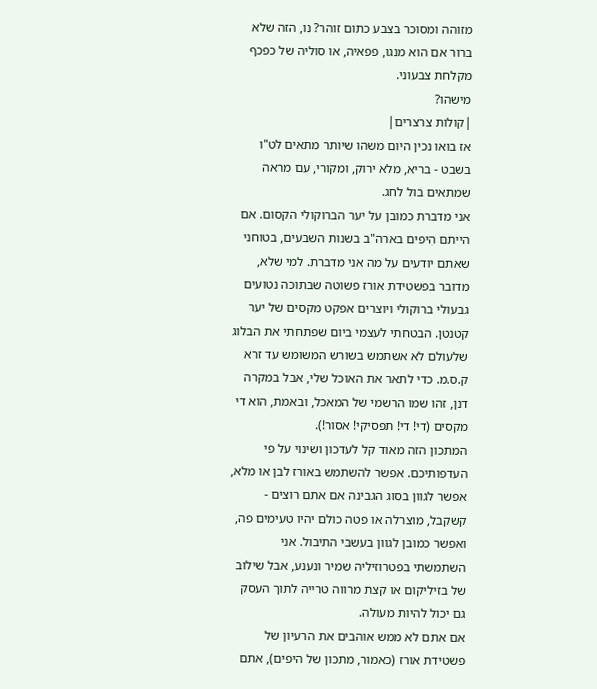מזוהה ומסוכר בצבע כתום זוהר? נו, הזה שלא ברור אם הוא מנגו, פפאיה, או סוליה של כפכף מקלחת צבעוני.
מישהו?
|קולות צרצרים|
אז בואו נכין היום משהו שיותר מתאים לט"ו בשבט - בריא, מלא ירוק, ומקורי, עם מראה שמתאים בול לחג.
אני מדברת כמובן על יער הברוקולי הקסום. אם הייתם הִיפים בארה"ב בשנות השבעים, בטוחני שאתם יודעים על מה אני מדברת. למי שלא, מדובר בפשטידת אורז פשוטה שבתוכה נטועים גבעולי ברוקולי ויוצרים אפקט מקסים של יער קטנטן. הבטחתי לעצמי ביום שפתחתי את הבלוג שלעולם לא אשתמש בשורש המשומש עד זרא ק.ס.מ. כדי לתאר את האוכל שלי, אבל במקרה דנן, זהו שמו הרשמי של המאכל, ובאמת, הוא די מקסים (די! די! תפסיקי! אסור!).
המתכון הזה מאוד קל לעדכון ושינוי על פי העדפותיכם. אפשר להשתמש באורז לבן או מלא, אפשר לגוון בסוג הגבינה אם אתם רוצים - קשקבל, מוצרלה או פטה כולם יהיו טעימים פה, ואפשר כמובן לגוון בעשבי התיבול. אני השתמשתי בפטרוזיליה שמיר ונענע, אבל שילוב של בזיליקום או קצת מרווה טרייה לתוך העסק גם יכול להיות מעולה.
אם אתם לא ממש אוהבים את הרעיון של פשטידת אורז (כאמור, מתכון של היפים), אתם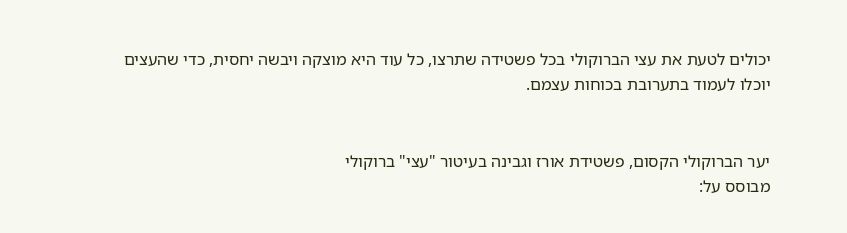יכולים לטעת את עצי הברוקולי בכל פשטידה שתרצו, כל עוד היא מוצקה ויבשה יחסית, כדי שהעצים יוכלו לעמוד בתערובת בכוחות עצמם.


יער הברוקולי הקסום, פשטידת אורז וגבינה בעיטור "עצי" ברוקולי
מבוסס על: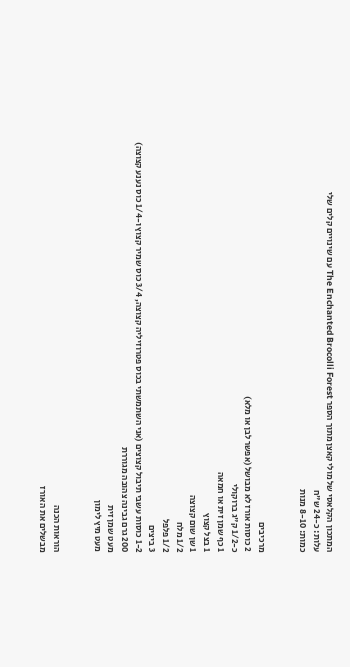המתכון הקלאסי של מולי קאצן מתוך הספר The Enchanted Brocolli Forest עם שינויים קלים שלי
עלות: כ-24 ש"ח
כמות: 8-10 מנות


מרכיבים
2 כוסות אורז לא מבושל (אפשר לבן או מלא)
כ-1/2 ק"ג ברוקולי
1 כף שמן זית או חמאה
1 בצל קצוץ
1 שן שום קצוצה
1/2 מלח
1/2 פלפל
3 ביצים
1-2 כוסות עשבי תיבול קצוצים (אני השתמשתי בכוס פטרוזיליה קצוצה, 3/4 כוס שמיר קצוץ ו-1/4 כוס נענע קצוצה)
200 גרם גבינה צהובה מגוררת
מעט שמן זית
מעט מיץ לימון


הוראות הכנה
מבשלים את האורז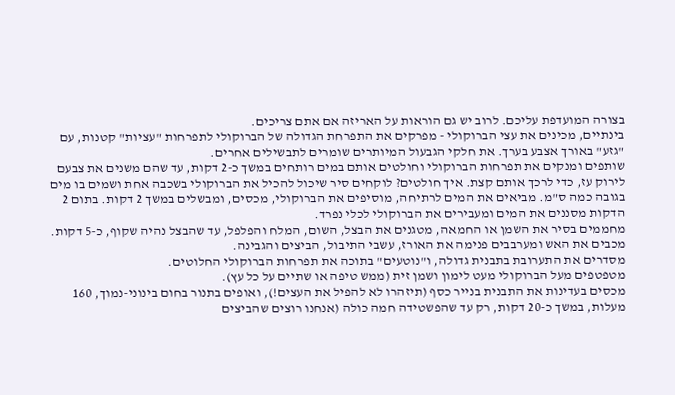בצורה המועדפת עליכם. לרוב יש גם הוראות על האריזה אם אתם צריכים.
בינתיים, מכינים את עצי הברוקולי - מפרקים את התפרחת הגדולה של הברוקולי לתפרחות "עציות" קטנות, עם "גזע" באורך אצבע בערך. את חלקי הגבעול המיותרים שומרים לתבשילים אחרים.
שותפים ומנקים את תפרחות הברוקולי וחולטים אותם במים רותחים במשך כ-2 דקות, עד שהם משנים את צבעם לירוק עז, כדי לרכך אותם קצת. איך חולטים? לוקחים סיר שיכול להכיל את הברוקולי בשכבה אחת ושמים בו מים בגובה כמה ס"מ. מביאים את המים לרתיחה, מוסיפים את הברוקולי, מכסים, ומבשלים במשך 2 דקות. בתום 2 הדקות מסננים את המים ומעבירים את הברוקולי לכלי נפרד.
מחממים בסיר את השמן או החמאה, מטגנים את הבצל, השום, המלח והפלפל, עד שהבצל נהיה שקוף, כ-5 דקות.
מכבים את האש ומערבבים פנימה את האורז, עשבי התיבול, הביצים והגבינה.
מסדרים את התערובת בתבנית גדולה, ו"נוטעים" בתוכה את תפרחות הברוקולי החלוטים.
מטפטפים מעל הברוקולי מעט לימון ושמן זית (ממש טיפה או שתיים על כל עץ).
מכסים בעדינות את התבנית בנייר כסף (תיזהרו לא להפיל את העצים!), ואופים בתנור בחום בינוני-נמוך, 160 מעלות, במשך כ-20 דקות, רק עד שהפשטידה חמה כולה (אנחנו רוצים שהביצים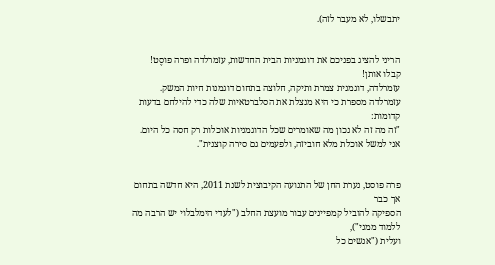יתבשלו, לא מעבר לזה).


הריני להציג בפניכם את דוגמניות הבית החדשות, עזמרלדה ופרה פוסֶט!
קבלו אותן!
עזמרלדה, דוגמנית צמרת ותיקה, חלוצה בתחום דוגמנות חיות המשק.
עזמרלדה מספרת כי היא מנצלת את הסלברטאיות שלה כדי להילחם בדעות קדומות:
"זה מה זה לא נכון מה שאומרים שכל הדוגמניות אוכלות רק חסה כל היום.
אני למשל אוכלת מלא חוביזה, ולפעמים גם סירה קוצנית".


פרה פוסט, נערת החן של התנועה הקיבוצית לשנת 2011, היא חדשה בתחום אך כבר
הספיקה להוביל קמפיינים עבור מועצת החלב ("לעדי הימלבלוי יש הרבה מה ללמוד ממני"),
ועלית ("אנשים כל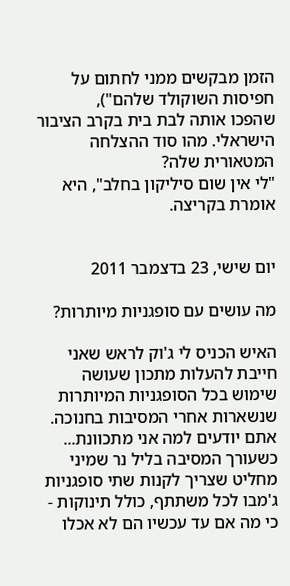הזמן מבקשים ממני לחתום על חפיסות השוקולד שלהם"),
שהפכו אותה לבת בית בקרב הציבור הישראלי. מהו סוד ההצלחה המטאורית שלה?
"לי אין שום סיליקון בחלב", היא אומרת בקריצה.


יום שישי, 23 בדצמבר 2011

מה עושים עם סופגניות מיותרות?

האיש הכניס לי ג'וק לראש שאני חייבת להעלות מתכון שעושה שימוש בכל הסופגניות המיותרות שנשארות אחרי המסיבות בחנוכה. אתם יודעים למה אני מתכוונת... כשעורך המסיבה בליל נר שמיני מחליט שצריך לקנות שתי סופגניות ג'מבו לכל משתתף, כולל תינוקות - כי מה אם עד עכשיו הם לא אכלו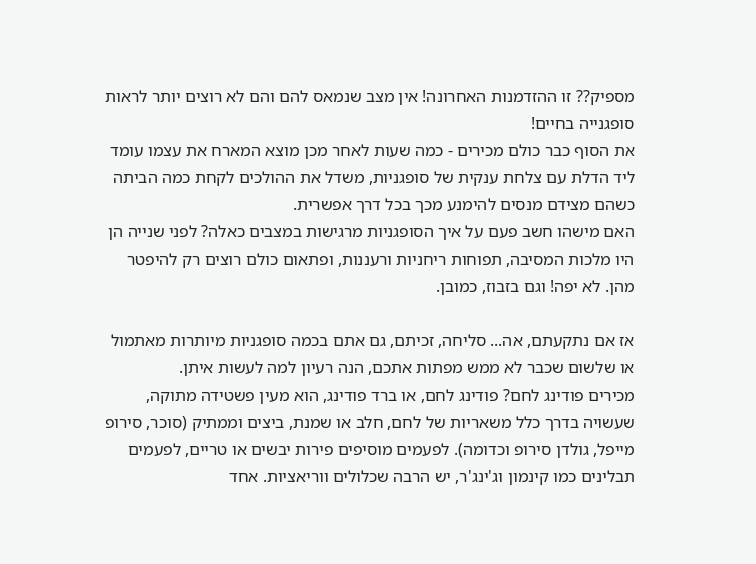מספיק?? זו ההזדמנות האחרונה! אין מצב שנמאס להם והם לא רוצים יותר לראות סופגנייה בחיים!
את הסוף כבר כולם מכירים - כמה שעות לאחר מכן מוצא המארח את עצמו עומד ליד הדלת עם צלחת ענקית של סופגניות, משדל את ההולכים לקחת כמה הביתה כשהם מצידם מנסים להימנע מכך בכל דרך אפשרית.
האם מישהו חשב פעם על איך הסופגניות מרגישות במצבים כאלה? לפני שנייה הן היו מלכות המסיבה, תפוחות ריחניות ורעננות, ופתאום כולם רוצים רק להיפטר מהן. לא יפה! וגם בזבוז, כמובן.

אז אם נתקעתם, אה... סליחה, זכיתם, גם אתם בכמה סופגניות מיותרות מאתמול או שלשום שכבר לא ממש מפתות אתכם, הנה רעיון למה לעשות איתן.
מכירים פודינג לחם? פודינג לחם, או ברד פודינג, הוא מעין פשטידה מתוקה, שעשויה בדרך כלל משאריות של לחם, חלב או שמנת, ביצים וממתיק (סוכר, סירופ מייפל, גולדן סירופ וכדומה). לפעמים מוסיפים פירות יבשים או טריים, לפעמים תבלינים כמו קינמון וג'ינג'ר, יש הרבה שכלולים ווריאציות. אחד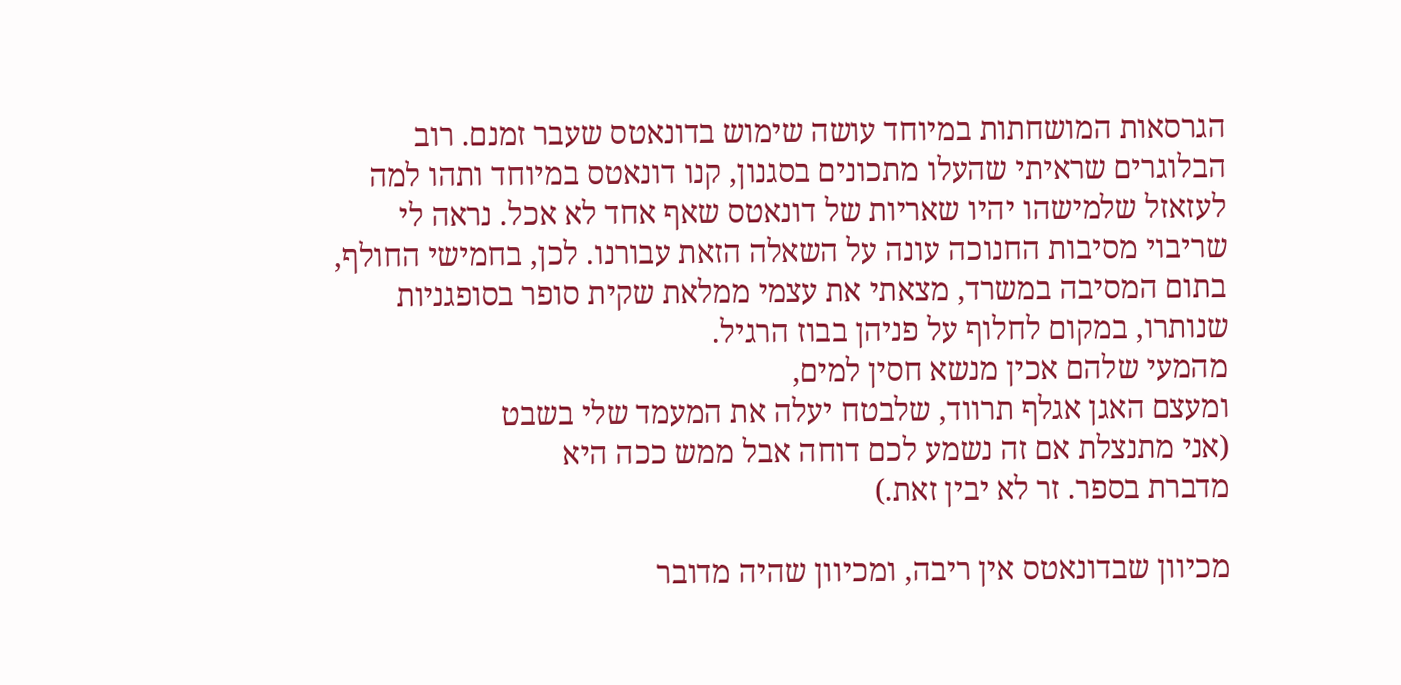הגרסאות המושחתות במיוחד עושה שימוש בדונאטס שעבר זמנם. רוב הבלוגרים שראיתי שהעלו מתכונים בסגנון, קנו דונאטס במיוחד ותהו למה לעזאזל שלמישהו יהיו שאריות של דונאטס שאף אחד לא אכל. נראה לי שריבוי מסיבות החנוכה עונה על השאלה הזאת עבורנו. לכן, בחמישי החולף, בתום המסיבה במשרד, מצאתי את עצמי ממלאת שקית סופר בסופגניות שנותרו, במקום לחלוף על פניהן בבוז הרגיל.
מהמעי שלהם אכין מנשא חסין למים,
ומעצם האגן אגלף תרווד, שלבטח יעלה את המעמד שלי בשבט
(אני מתנצלת אם זה נשמע לכם דוחה אבל ממש ככה היא
מדברת בספר. זר לא יבין זאת.)

מכיוון שבדונאטס אין ריבה, ומכיוון שהיה מדובר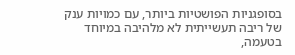בסופגניות הפושטיות ביותר, עם כמויות ענק של ריבה תעשייתית לא מלהיבה במיוחד בטעמה,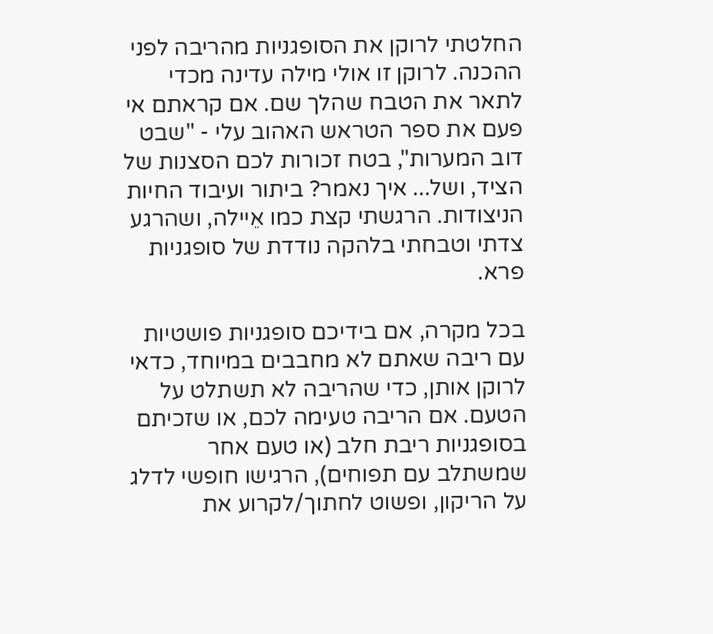החלטתי לרוקן את הסופגניות מהריבה לפני ההכנה. לרוקן זו אולי מילה עדינה מכדי לתאר את הטבח שהלך שם. אם קראתם אי פעם את ספר הטראש האהוב עלי - "שבט דוב המערות", בטח זכורות לכם הסצנות של הציד, ושל... איך נאמר? ביתור ועיבוד החיות הניצודות. הרגשתי קצת כמו אֵיילה, ושהרגע צדתי וטבחתי בלהקה נודדת של סופגניות פרא.

בכל מקרה, אם בידיכם סופגניות פושטיות עם ריבה שאתם לא מחבבים במיוחד, כדאי לרוקן אותן, כדי שהריבה לא תשתלט על הטעם. אם הריבה טעימה לכם, או שזכיתם בסופגניות ריבת חלב (או טעם אחר שמשתלב עם תפוחים), הרגישו חופשי לדלג על הריקון, ופשוט לחתוך/לקרוע את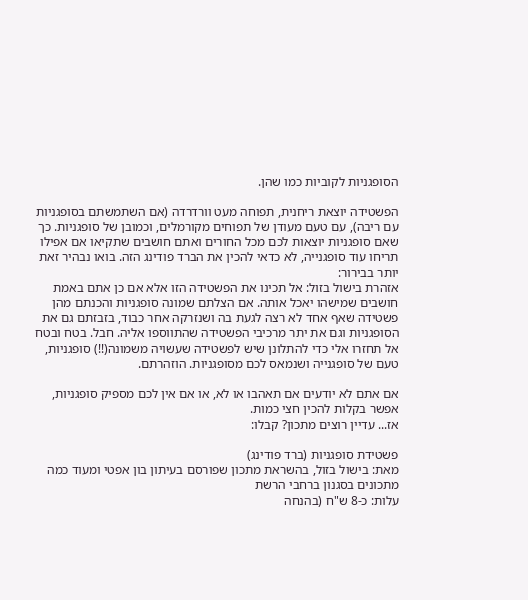הסופגניות לקוביות כמו שהן.

הפשטידה יוצאת ריחנית, תפוחה מעט וורדרדה (אם השתמשתם בסופגניות עם ריבה), עם טעם מעודן של תפוחים מקורמלים, וכמובן של סופגניות. כך שאם סופגניות יוצאות לכם מכל החורים ואתם חושבים שתקיאו אם אפילו תריחו עוד סופגנייה, לא כדאי להכין את הברד פודינג הזה. בואו נבהיר זאת יותר בבירור:
אזהרת בישול בזול: אל תכינו את הפשטידה הזו אלא אם כן אתם באמת חושבים שמישהו יאכל אותה. אם הצלתם שמונה סופגניות והכנתם מהן פשטידה שאף אחד לא רצה לגעת בה ושנזרקה אחר כבוד, בזבזתם גם את הסופגניות וגם את יתר מרכיבי הפשטידה שהתווספו אליה. חבל. בטח ובטח אל תחזרו אלי כדי להתלונן שיש לפשטידה שעשויה משמונה(!!) סופגניות, טעם של סופגנייה ושנמאס לכם מסופגניות. הוזהרתם.

אם אתם לא יודעים אם תאהבו או לא, או אם אין לכם מספיק סופגניות, אפשר בקלות להכין חצי כמות.
אז... עדיין רוצים מתכון? קבלו:

פשטידת סופגניות (ברד פודינג)
מאת: בישול בזול, בהשראת מתכון שפורסם בעיתון בון אפטי ומעוד כמה מתכונים בסגנון ברחבי הרשת
עלות: כ-8 ש"ח (בהנחה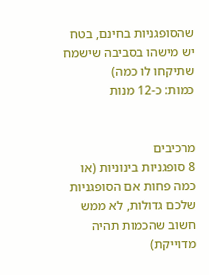שהסופגניות בחינם, בטח יש מישהו בסביבה שישמח שתיקחו לו כמה)
כמות: כ-12 מנות


מרכיבים
8 סופגניות בינוניות (או כמה פחות אם הסופגניות שלכם גדולות, לא ממש חשוב שהכמות תהיה מדוייקת)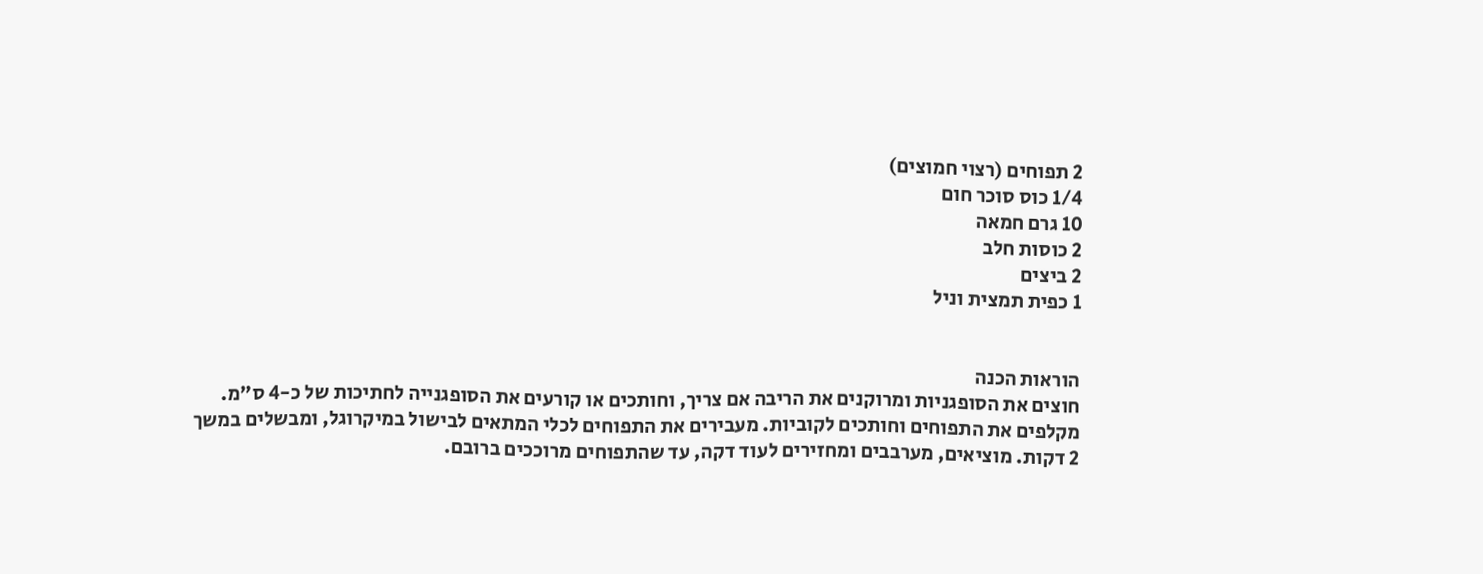2 תפוחים (רצוי חמוצים)
1/4 כוס סוכר חום
10 גרם חמאה
2 כוסות חלב
2 ביצים
1 כפית תמצית וניל


הוראות הכנה
חוצים את הסופגניות ומרוקנים את הריבה אם צריך, וחותכים או קורעים את הסופגנייה לחתיכות של כ-4 ס"מ.
מקלפים את התפוחים וחותכים לקוביות. מעבירים את התפוחים לכלי המתאים לבישול במיקרוגל, ומבשלים במשך 2 דקות. מוציאים, מערבבים ומחזירים לעוד דקה, עד שהתפוחים מרוככים ברובם.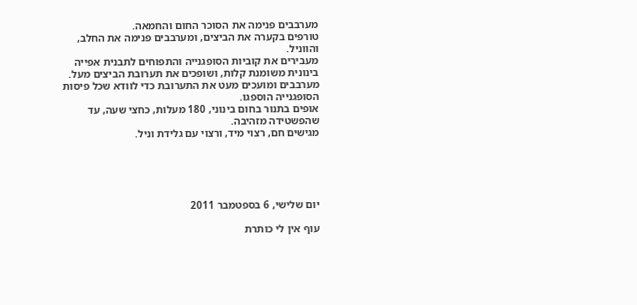מערבבים פנימה את הסוכר החום והחמאה.
טורפים בקערה את הביצים, ומערבבים פנימה את החלב, והווניל.
מעבירים את קוביות הסופגנייה והתפוחים לתבנית אפייה בינונית משומנת קלות, ושופכים את תערובת הביצים מעל. מערבבים ומועכים מעט את התערובת כדי לוודא שכל פיסות הסופגנייה הוספגו.
אופים בתנור בחום בינוני, 180 מעלות, כחצי שעה, עד שהפשטידה מזהיבה.
מגישים חם, רצוי מיד, ורצוי עם גלידת וניל.





יום שלישי, 6 בספטמבר 2011

עוף אין לי כותרת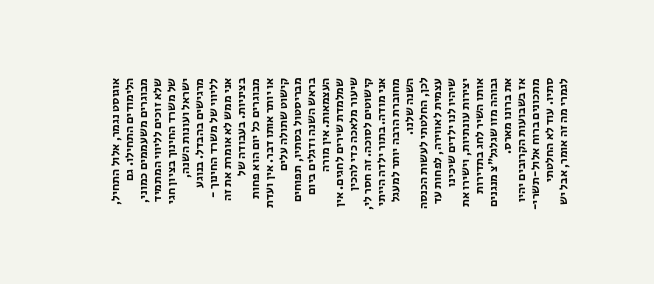אוגוסט נגמר, אלול התחיל, הלימודים התחילו. גם מבוגרים משעממים כמוני, שלא זוכים לליווי המתמיד של משרד החינוך בציון חגי ישראל ועונות השנה, מרגישים בהבדל. בנוגע לליווי של משרד החינוך - אני ממש לא אומרת את זה בציניות. בעבודה של מבוגרים כל יום הוא פחות או יותר אותו דבר. אין ועדת קישוט שתולה עלים מבריסטול בסתיו, תפוחים בראש השנה ודגלים ביום העצמאות. אין מורה שמלמדת שירים לחגים. אין שיעור מלאכה כדי להכין קישוטים לסוכה. זה חסר לי, אני מודה. בתור ילדה הייתי מחוברת הרבה יותר למעגל השנה שלנו.
לכן, החלטתי לעשות הכנסה עצמית לאווירה, לפחות עד שיהיו לנו ילדים שיכינו יצירות עונתיות, וישירו את אותו השיר לחג בתדירות גבוהה מזו שגלגל"צ מנגנים את ברונו מארס.
אז בשבועות הקרובים יהיו מתכונים ברוח אלול-תשרי-סתיו. עוד לא החלטתי לגמרי מה זה אומר, אבל יש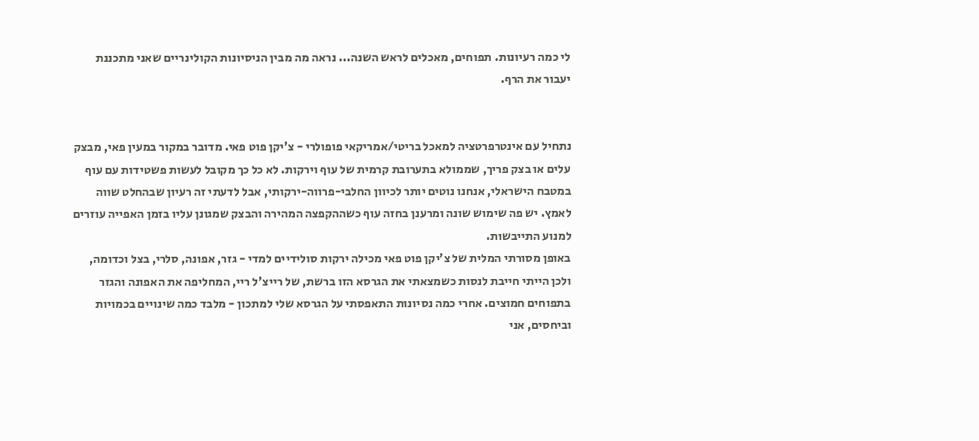לי כמה רעיונות. תפוחים, מאכלים לראש השנה... נראה מה מבין הניסיונות הקולינריים שאני מתכננת יעבור את הרף.


נתחיל עם אינטרפרטציה למאכל בריטי/אמריקאי פופולרי - צ'יקן פוט פאי. מדובר במקור במעין פאי, מבצק עלים או בצק פריך, שממולא בתערובת קרמית של עוף וירקות. לא כל כך מקובל לעשות פשטידות עם עוף במטבח הישראלי, אנחנו נוטים יותר לכיוון החלבי-פרווה-ירקותי, אבל לדעתי זה רעיון שבהחלט שווה לאמץ. יש פה שימוש שונה ומרענן בחזה עוף כשההקפצה המהירה והבצק שמגונן עליו בזמן האפייה עוזרים למנוע התייבשות.
באופן מסורתי המלית של צ'יקן פוט פאי מכילה ירקות סולידיים למדי - גזר, אפונה, סלרי, בצל וכדומה, ולכן הייתי חייבת לנסות כשמצאתי את הגרסא הזו ברשת, של רייצ'ל ריי, המחליפה את האפונה והגזר בתפוחים חמוצים. אחרי כמה נסיונות התאפסתי על הגרסא שלי למתכון - מלבד כמה שינויים בכמויות וביחסים, אני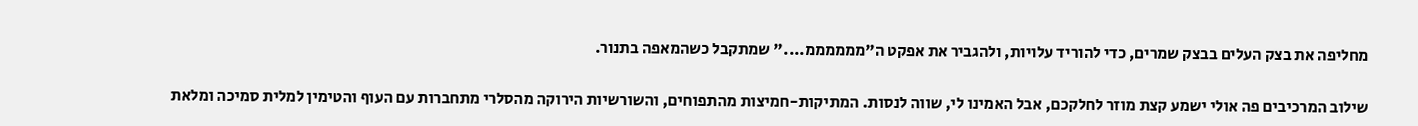מחליפה את בצק העלים בבצק שמרים, כדי להוריד עלויות, ולהגביר את אפקט ה"ממממממ...." שמתקבל כשהמאפה בתנור.


שילוב המרכיבים פה אולי ישמע קצת מוזר לחלקכם, אבל האמינו לי, שווה לנסות. המתיקות-חמיצות מהתפוחים, והשורשיות הירוקה מהסלרי מתחברות עם העוף והטימין למלית סמיכה ומלאת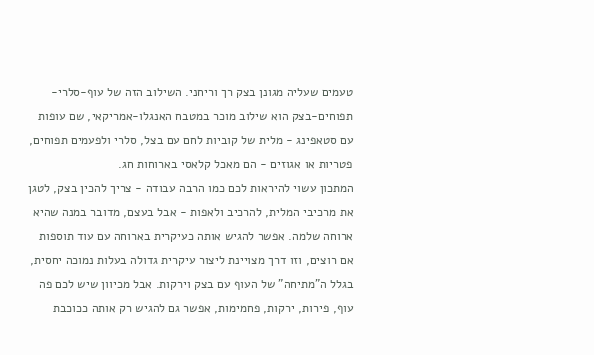טעמים שעליה מגונן בצק רך וריחני. השילוב הזה של עוף-סלרי-תפוחים-בצק הוא שילוב מוכר במטבח האנגלו-אמריקאי, שם עופות עם סטאפינג - מלית של קוביות לחם עם בצל, סלרי ולפעמים תפוחים, פטריות או אגוזים - הם מאכל קלאסי בארוחות חג.
המתכון עשוי להיראות לכם כמו הרבה עבודה - צריך להכין בצק, לטגן את מרכיבי המלית, להרכיב ולאפות - אבל בעצם, מדובר במנה שהיא ארוחה שלמה. אפשר להגיש אותה כעיקרית בארוחה עם עוד תוספות אם רוצים, וזו דרך מצויינת ליצור עיקרית גדולה בעלות נמוכה יחסית, בגלל ה"מתיחה" של העוף עם בצק וירקות. אבל מכיוון שיש לכם פה עוף, פירות, ירקות, פחמימות, אפשר גם להגיש רק אותה ככוכבת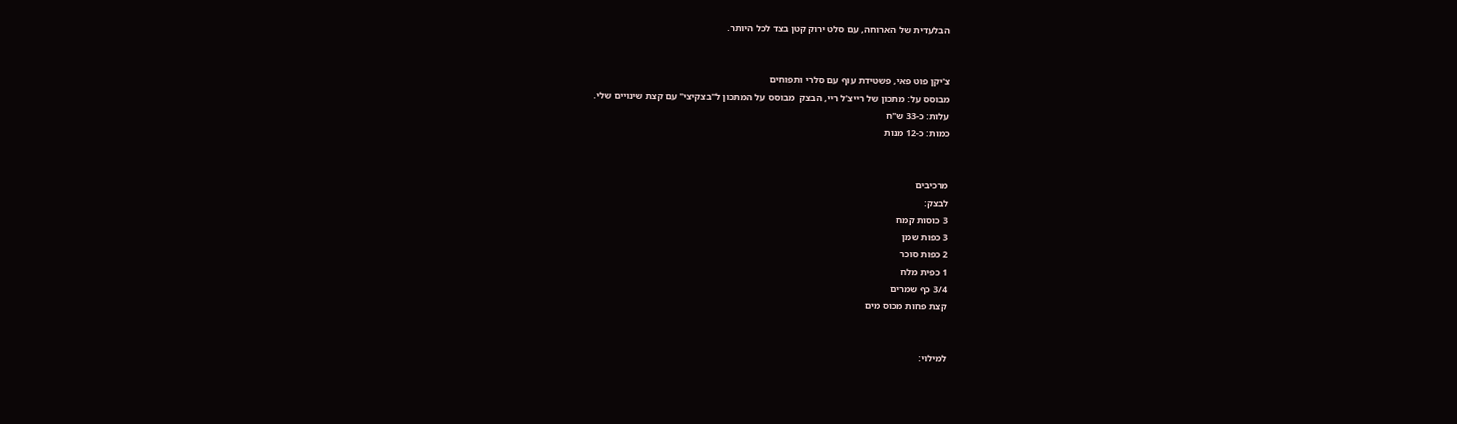הבלעדית של הארוחה, עם סלט ירוק קטן בצד לכל היותר.


צ'יקן פוט פאי, פשטידת עוף עם סלרי ותפוחים
מבוסס על: מתכון של רייצ'ל ריי, הבצק  מבוסס על המתכון ל"בצקיצי" עם קצת שינויים שלי.
עלות: כ-33 ש"ח
כמות: כ-12 מנות


מרכיבים
לבצק:
3 כוסות קמח
3 כפות שמן
2 כפות סוכר
1 כפית מלח
3/4 כף שמרים
קצת פחות מכוס מים


למילוי: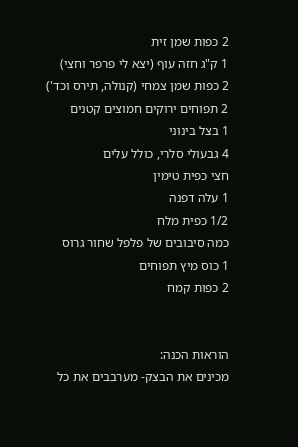2 כפות שמן זית
1 ק"ג חזה עוף (יצא לי פרפר וחצי)
2 כפות שמן צמחי (קנולה, תירס וכד')
2 תפוחים ירוקים חמוצים קטנים
1 בצל בינוני
4 גבעולי סלרי, כולל עלים
חצי כפית טימין
1 עלה דפנה
1/2 כפית מלח
כמה סיבובים של פלפל שחור גרוס
1 כוס מיץ תפוחים
2 כפות קמח


הוראות הכנה:
מכינים את הבצק- מערבבים את כל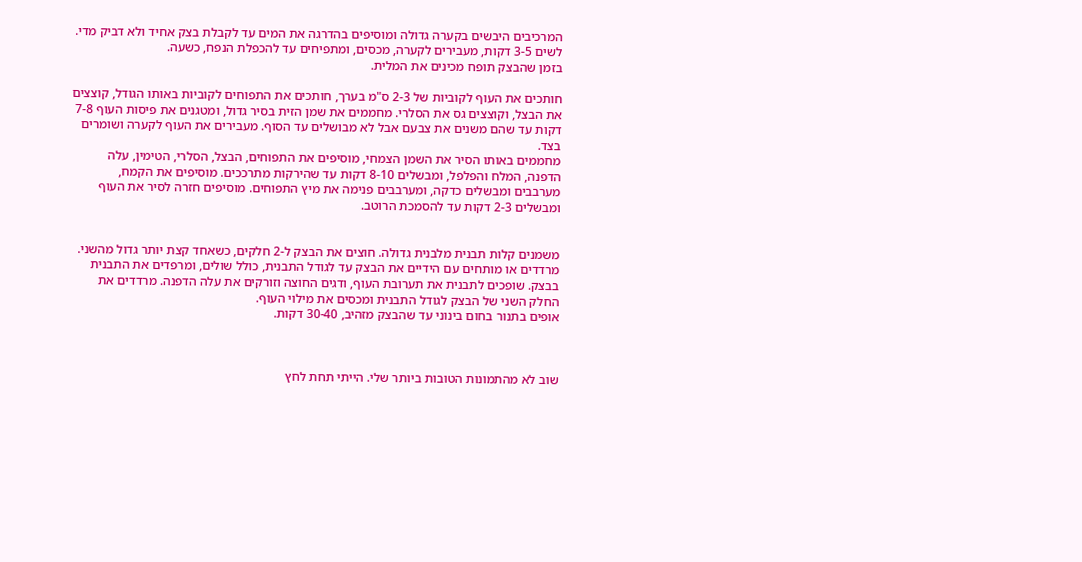המרכיבים היבשים בקערה גדולה ומוסיפים בהדרגה את המים עד לקבלת בצק אחיד ולא דביק מדי. לשים 3-5 דקות, מעבירים לקערה, מכסים, ומתפיחים עד להכפלת הנפח, כשעה.
בזמן שהבצק תופח מכינים את המלית.

חותכים את העוף לקוביות של 2-3 ס"מ בערך, חותכים את התפוחים לקוביות באותו הגודל, קוצצים את הבצל, וקוצצים גס את הסלרי. מחממים את שמן הזית בסיר גדול, ומטגנים את פיסות העוף 7-8 דקות עד שהם משנים את צבעם אבל לא מבושלים עד הסוף. מעבירים את העוף לקערה ושומרים בצד.
מחממים באותו הסיר את השמן הצמחי, מוסיפים את התפוחים, הבצל, הסלרי, הטימין, עלה הדפנה, המלח והפלפל, ומבשלים 8-10 דקות עד שהירקות מתרככים. מוסיפים את הקמח, מערבבים ומבשלים כדקה, ומערבבים פנימה את מיץ התפוחים. מוסיפים חזרה לסיר את העוף ומבשלים 2-3 דקות עד להסמכת הרוטב.


משמנים קלות תבנית מלבנית גדולה. חוצים את הבצק ל-2 חלקים, כשאחד קצת יותר גדול מהשני. מרדדים או מותחים עם הידיים את הבצק עד לגודל התבנית, כולל שולים, ומרפדים את התבנית בבצק. שופכים לתבנית את תערובת העוף, ודגים החוצה וזורקים את עלה הדפנה. מרדדים את החלק השני של הבצק לגודל התבנית ומכסים את מילוי העוף.
אופים בתנור בחום בינוני עד שהבצק מזהיב, 30-40 דקות.



שוב לא מהתמונות הטובות ביותר שלי. הייתי תחת לחץ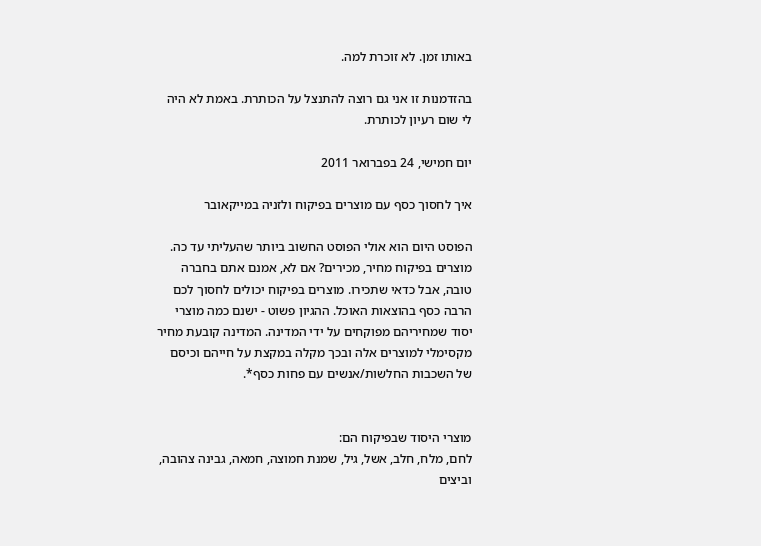באותו זמן. לא זוכרת למה.

בהזדמנות זו אני גם רוצה להתנצל על הכותרת. באמת לא היה לי שום רעיון לכותרת.

יום חמישי, 24 בפברואר 2011

איך לחסוך כסף עם מוצרים בפיקוח ולזניה במייקאובר

הפוסט היום הוא אולי הפוסט החשוב ביותר שהעליתי עד כה. מוצרים בפיקוח מחיר, מכירים? אם לא, אמנם אתם בחברה טובה, אבל כדאי שתכירו. מוצרים בפיקוח יכולים לחסוך לכם הרבה כסף בהוצאות האוכל. ההגיון פשוט - ישנם כמה מוצרי יסוד שמחיריהם מפוקחים על ידי המדינה. המדינה קובעת מחיר מקסימלי למוצרים אלה ובכך מקלה במקצת על חייהם וכיסם של השכבות החלשות/אנשים עם פחות כסף*.


מוצרי היסוד שבפיקוח הם:
לחם, מלח, חלב, אשל, גיל, שמנת חמוצה, חמאה, גבינה צהובה, וביצים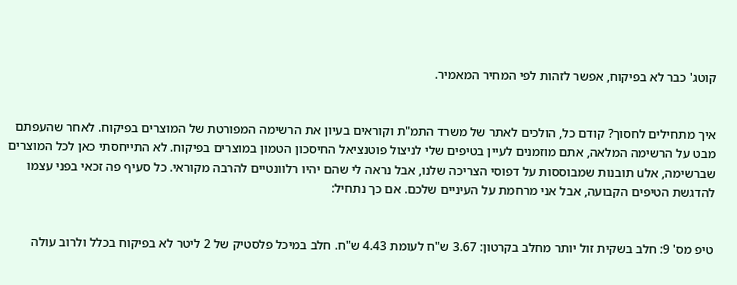קוטג' כבר לא בפיקוח, אפשר לזהות לפי המחיר המאמיר.


איך מתחילים לחסוך? קודם כל, הולכים לאתר של משרד התמ"ת וקוראים בעיון את הרשימה המפורטת של המוצרים בפיקוח. לאחר שהעפתם מבט על הרשימה המלאה, אתם מוזמנים לעיין בטיפים שלי לניצול פוטנציאל החיסכון הטמון במוצרים בפיקוח. לא התייחסתי כאן לכל המוצרים שברשימה, אלu תובנות שמבוססות על דפוסי הצריכה שלנו, אבל נראה לי שהם יהיו רלוונטיים להרבה מקוראי. כל סעיף פה זכאי בפני עצמו להדגשת הטיפים הקבועה, אבל אני מרחמת על העיניים שלכם. אם כך נתחיל:


טיפ מס' 9: חלב בשקית זול יותר מחלב בקרטון: 3.67 ש"ח לעומת 4.43 ש"ח. חלב במיכל פלסטיק של 2 ליטר לא בפיקוח בכלל ולרוב עולה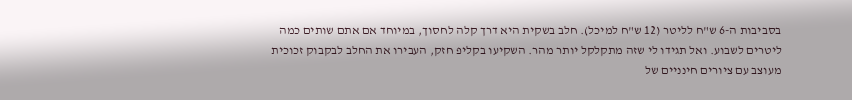בסביבות ה-6 ש"ח לליטר (12 ש"ח למיכל). חלב בשקית היא דרך קלה לחסוך, במיוחד אם אתם שותים כמה ליטרים לשבוע. ואל תגידו לי שזה מתקלקל יותר מהר. השקיעו בקליפ חזק, העבירו את החלב לבקבוק זכוכית מעוצב עם ציורים חינניים של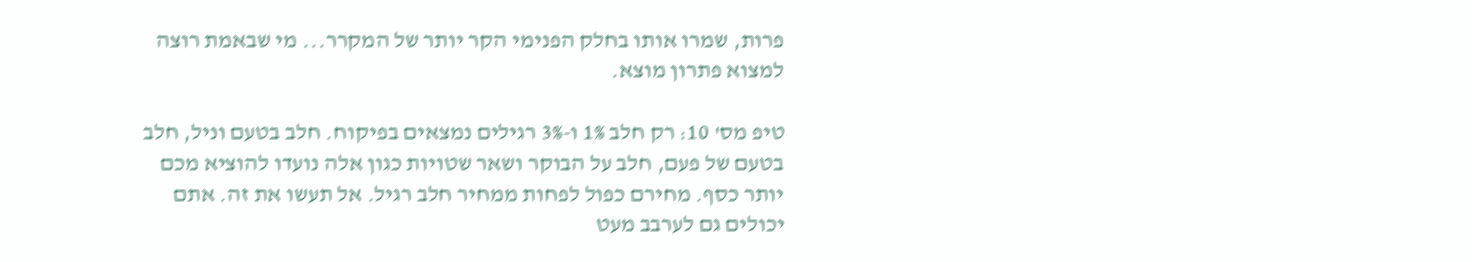פרות, שמרו אותו בחלק הפנימי הקר יותר של המקרר... מי שבאמת רוצה למצוא פתרון מוצא.

טיפ מס' 10: רק חלב 1% ו-3% רגילים נמצאים בפיקוח. חלב בטעם וניל, חלב בטעם של פעם, חלב על הבוקר ושאר שטויות כגון אלה נועדו להוציא מכם יותר כסף. מחירם כפול לפחות ממחיר חלב רגיל. אל תעשו את זה. אתם יכולים גם לערבב מעט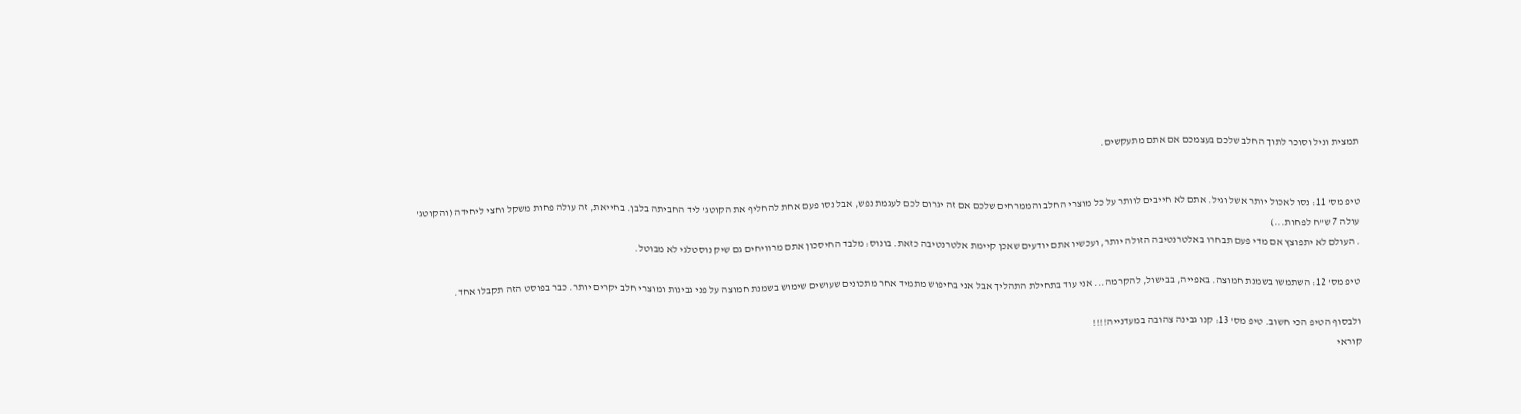תמצית וניל וסוכר לתוך החלב שלכם בעצמכם אם אתם מתעקשים.


טיפ מס' 11: נסו לאכול יותר אשל וגיל. אתם לא חייבים לוותר על כל מוצרי החלב והממרחים שלכם אם זה יגרום לכם לעגמת נפש, אבל נסו פעם אחת להחליף את הקוטג' ליד החביתה בלבן. בחייאת, זה עולה פחות משקל וחצי ליחידה (והקוטג' עולה 7 ש"ח לפחות...)
. העולם לא יתפוצץ אם מדי פעם תבחרו באלטרנטיבה הזולה יותר, ועכשיו אתם יודעים שאכן קיימת אלטרנטיבה כזאת. בונוס: מלבד החיסכון אתם מרוויחים גם שיק נוסטלגי לא מבוטל.

טיפ מס' 12: השתמשו בשמנת חמוצה. באפייה, בבישול, להקרמה... אני עוד בתחילת התהליך אבל אני בחיפוש מתמיד אחר מתכונים שעושים שימוש בשמנת חמוצה על פני גבינות ומוצרי חלב יקרים יותר. כבר בפוסט הזה תקבלו אחד.

ולבסוף הטיפ הכי חשוב. טיפ מס' 13: קנו גבינה צהובה במעדנייה!!!!
קוראי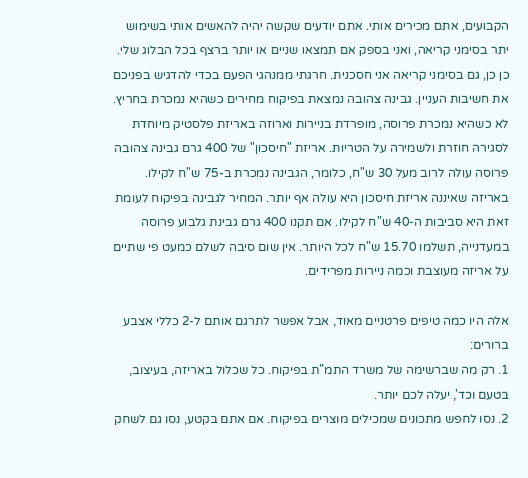הקבועים, אתם מכירים אותי. אתם יודעים שקשה יהיה להאשים אותי בשימוש יתר בסימני קריאה, ואני בספק אם תמצאו שניים או יותר ברצף בכל הבלוג שלי. כן כן, גם בסימני קריאה אני חסכנית. חרגתי ממנהגי הפעם בכדי להדגיש בפניכם את חשיבות העניין. גבינה צהובה נמצאת בפיקוח מחירים כשהיא נמכרת בחריץ. לא כשהיא נמכרת פרוסה, מופרדת בניירות וארוזה באריזת פלסטיק מיוחדת לסגירה חוזרת ולשמירה על הטריות. אריזת "חיסכון" של 400 גרם גבינה צהובה פרוסה עולה לרוב מעל 30 ש"ח, כלומר, הגבינה נמכרת ב-75 ש"ח לקילו. באריזה שאיננה אריזת חיסכון היא עולה אף יותר. המחיר לגבינה בפיקוח לעומת זאת היא סביבות ה-40 ש"ח לקילו. אם תקנו 400 גרם גבינת גלבוע פרוסה במעדנייה, תשלמו 15.70 ש"ח לכל היותר. אין שום סיבה לשלם כמעט פי שתיים על אריזה מעוצבת וכמה ניירות מפרידים.

אלה היו כמה טיפים פרטניים מאוד, אבל אפשר לתרגם אותם ל-2 כללי אצבע ברורים:
1. רק מה שברשימה של משרד התמ"ת בפיקוח. כל שכלול באריזה, בעיצוב, בטעם וכד', יעלה לכם יותר.
2. נסו לחפש מתכונים שמכילים מוצרים בפיקוח. אם אתם בקטע, נסו גם לשחק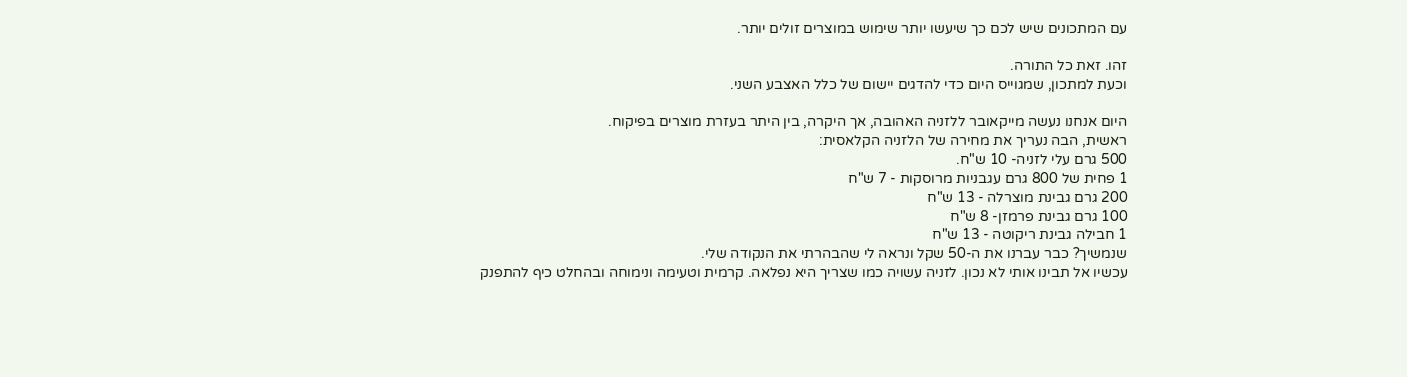עם המתכונים שיש לכם כך שיעשו יותר שימוש במוצרים זולים יותר.

זהו. זאת כל התורה.
וכעת למתכון, שמגוייס היום כדי להדגים יישום של כלל האצבע השני.

היום אנחנו נעשה מייקאובר ללזניה האהובה, אך היקרה, בין היתר בעזרת מוצרים בפיקוח.
ראשית, הבה נעריך את מחירה של הלזניה הקלאסית:
500 גרם עלי לזניה- 10 ש"ח.
1 פחית של 800 גרם עגבניות מרוסקות - 7 ש"ח
200 גרם גבינת מוצרלה - 13 ש"ח
100 גרם גבינת פרמזן- 8 ש"ח
1 חבילה גבינת ריקוטה - 13 ש"ח
שנמשיך? כבר עברנו את ה-50 שקל ונראה לי שהבהרתי את הנקודה שלי.
עכשיו אל תבינו אותי לא נכון. לזניה עשויה כמו שצריך היא נפלאה. קרמית וטעימה ונימוחה ובהחלט כיף להתפנק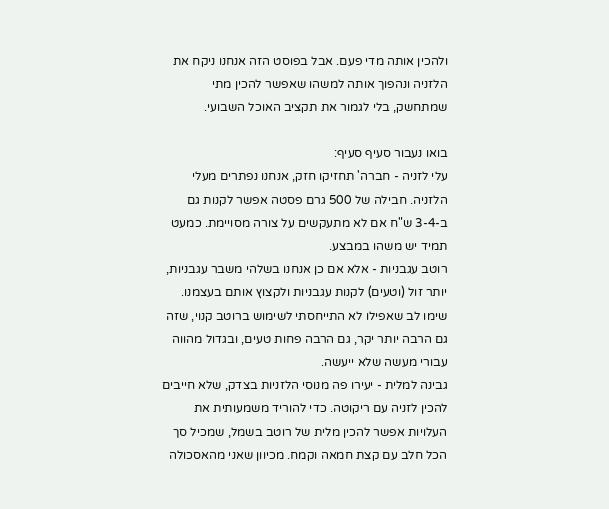ולהכין אותה מדי פעם. אבל בפוסט הזה אנחנו ניקח את הלזניה ונהפוך אותה למשהו שאפשר להכין מתי שמתחשק, בלי לגמור את תקציב האוכל השבועי.

בואו נעבור סעיף סעיף:
עלי לזניה - חברה' תחזיקו חזק, אנחנו נפתרים מעלי הלזניה. חבילה של 500 גרם פסטה אפשר לקנות גם ב-3-4 ש"ח אם לא מתעקשים על צורה מסויימת. כמעט תמיד יש משהו במבצע.
רוטב עגבניות - אלא אם כן אנחנו בשלהי משבר עגבניות, יותר זול (וטעים) לקנות עגבניות ולקצוץ אותם בעצמנו. שימו לב שאפילו לא התייחסתי לשימוש ברוטב קנוי, שזה גם הרבה יותר יקר, גם הרבה פחות טעים, ובגדול מהווה עבורי מעשה שלא ייעשה.
גבינה למלית - יעירו פה מנוסי הלזניות בצדק, שלא חייבים להכין לזניה עם ריקוטה. כדי להוריד משמעותית את העלויות אפשר להכין מלית של רוטב בשמל, שמכיל סך הכל חלב עם קצת חמאה וקמח. מכיוון שאני מהאסכולה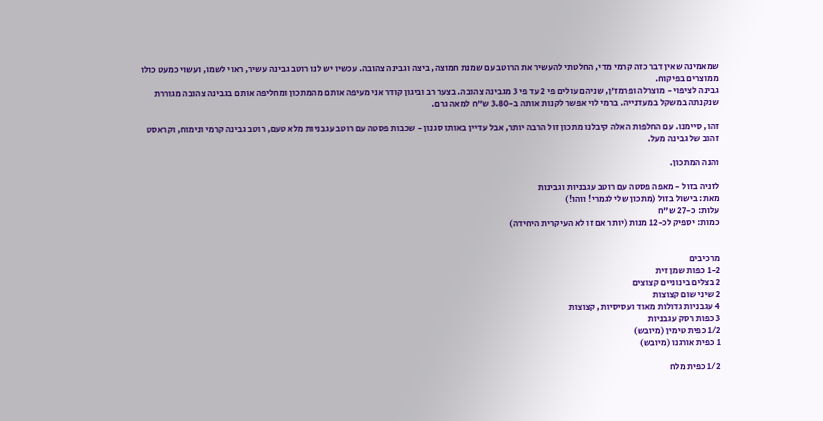שמאמינה שאין דבר כזה קרמי מדי, החלטתי להעשיר את הרוטב עם שמנת חמוצה, ביצה וגבינה צהובה. עכשיו יש לנו רוטב גבינה עשיר, ראוי לשמו, ועשוי כמעט כולו ממוצרים בפיקוח.
גבינה לציפוי - מוצרלה ופרמז'ן, שניהם עולים פי 2 עד פי 3 מגבינה צהובה. בצער רב וביגון קודר אני מעיפה אותם מהמתכון ומחליפה אותם בגבינה צהובה מגוררת שנקנתה במשקל במעדנייה. ברמי לוי אפשר לקנות אותה ב-3.80 ש"ח למאה גרם.

זהו, סיימנו. עם החלפות האלה קיבלנו מתכון זול הרבה יותר, אבל עדיין באותו סגנון - שכבות פסטה עם רוטב עגבניות מלא טעם, רוטב גבינה קרמי ונימוח, וקראסט זהוב של גבינה מעל.

והנה המתכון.

לזניה בזול - מאפה פסטה עם רוטב עגבניות וגבינות
מאת: בישול בזול (מתכון שלי לגמרי! ווהו!)
עלות: כ-27 ש"ח
כמות: יספיק לכ-12 מנות (יותר אם זו לא העיקרית היחידה)


מרכיבים
1-2 כפות שמן זית
2 בצלים בינוניים קצוצים
2 שיני שום קצוצות
4 עגבניות גדולות מאוד ועסיסיות, קצוצות
3 כפות רסק עגבניות
1/2 כפית טימין (מיובש)
1 כפית אורגנו (מיובש)

1/2 כפית מלח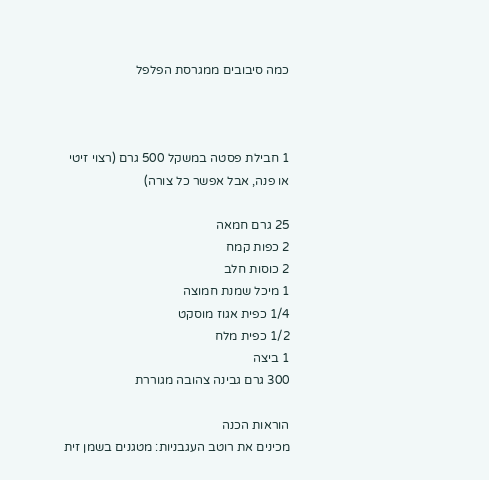כמה סיבובים ממגרסת הפלפל



1 חבילת פסטה במשקל 500 גרם (רצוי זיטי או פנה, אבל אפשר כל צורה)

25 גרם חמאה
2 כפות קמח
2 כוסות חלב
1 מיכל שמנת חמוצה
1/4 כפית אגוז מוסקט
1/2 כפית מלח
1 ביצה
300 גרם גבינה צהובה מגוררת

הוראות הכנה
מכינים את רוטב העגבניות: מטגנים בשמן זית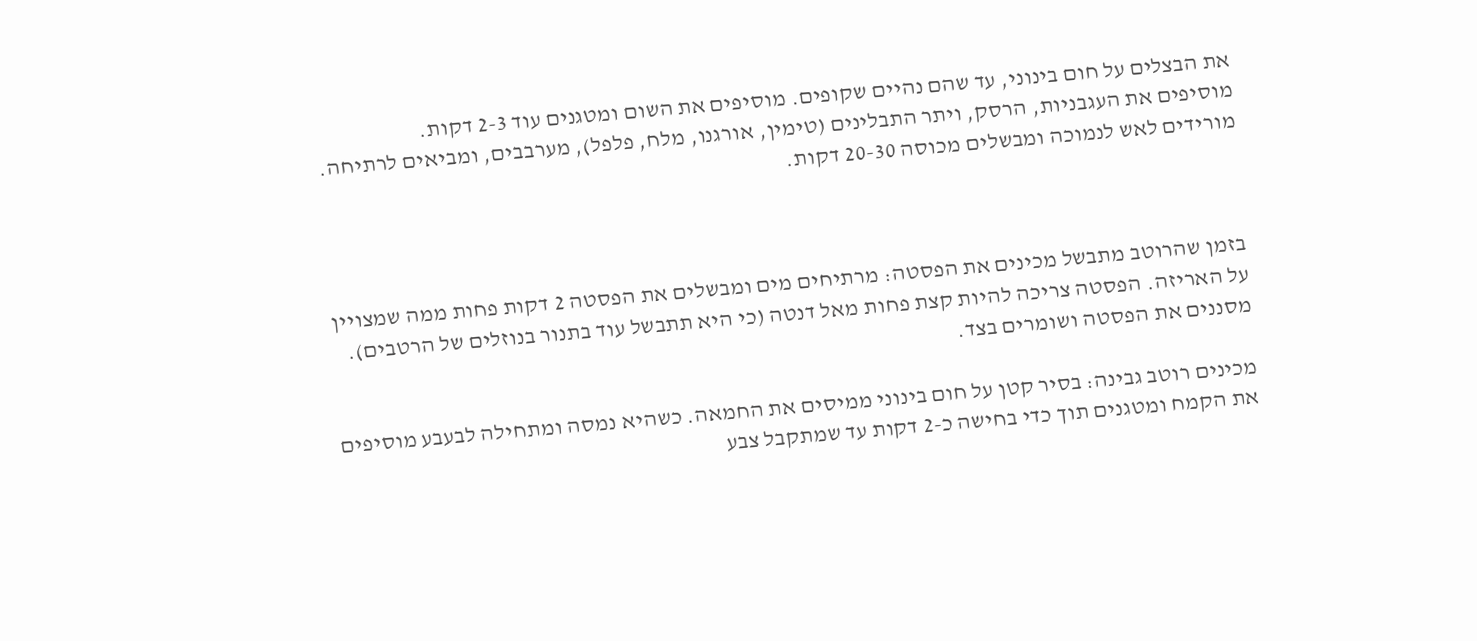את הבצלים על חום בינוני, עד שהם נהיים שקופים. מוסיפים את השום ומטגנים עוד 2-3 דקות.
מוסיפים את העגבניות, הרסק, ויתר התבלינים (טימין, אורגנו, מלח, פלפל), מערבבים, ומביאים לרתיחה. מורידים לאש לנמוכה ומבשלים מכוסה 20-30 דקות.



בזמן שהרוטב מתבשל מכינים את הפסטה: מרתיחים מים ומבשלים את הפסטה 2 דקות פחות ממה שמצויין על האריזה. הפסטה צריכה להיות קצת פחות מאל דנטה (כי היא תתבשל עוד בתנור בנוזלים של הרטבים). מסננים את הפסטה ושומרים בצד.

מכינים רוטב גבינה: בסיר קטן על חום בינוני ממיסים את החמאה. כשהיא נמסה ומתחילה לבעבע מוסיפים את הקמח ומטגנים תוך כדי בחישה כ-2 דקות עד שמתקבל צבע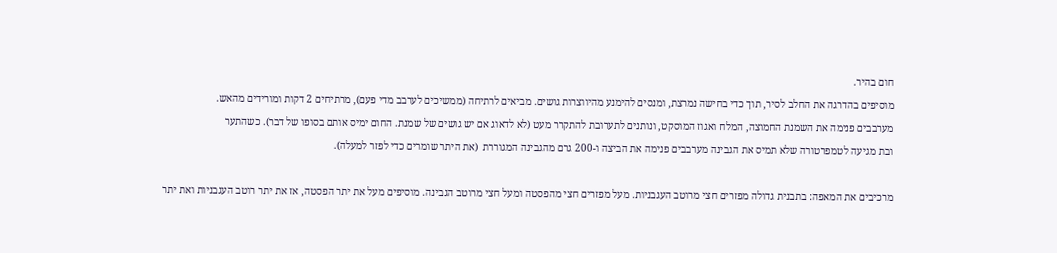חום בהיר.
מוסיפים בהדרגה את החלב לסיר, תוך כדי בחישה נמרצת, ומנסים להימנע מהיווצרות גושים. מביאים לרתיחה (ממשיכים לערבב מדי פעם), מרתיחים 2 דקות ומורידים מהאש.
מערבבים פנימה את השמנת החמוצה, המלח ואגוז המוסקט, ונותנים לתערובת להתקרר מעט (לא לדאוג אם יש גושים של שמנת. החום ימיס אותם בסופו של דבר). כשהתער
ובת מגיעה לטמפרטורה שלא תמיס את הגבינה מערבבים פנימה את הביצה ו-200 גרם מהגבינה המגוררת  (את היתר שומרים כדי לפזר למעלה).

מרכיבים את המאפה: בתבנית גדולה מפזרים חצי מרוטב העגבניות. מעל מפזרים חצי מהפסטה ומעל חצי מרוטב הגבינה. מוסיפים מעל את יתר הפסטה, אז את יתר רוטב העגבניות ואת יתר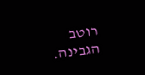רוטב הגבינה.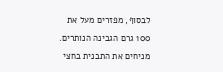לבסוף, מפזרים מעל את 100 גרם הגבינה הנותרים.
מניחים את התבנית בחצי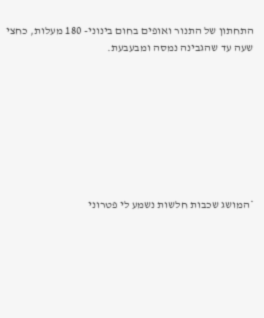התחתון של התנור ואופים בחום בינוני- 180 מעלות, כחצי שעה עד שהגבינה נמסה ומבעבעת.








*המושג שכבות חלשות נשמע לי פטרוני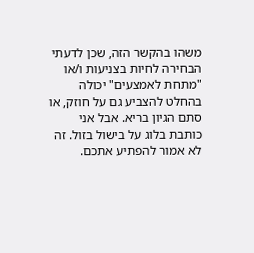משהו בהקשר הזה, שכן לדעתי הבחירה לחיות בצניעות ו/או "מתחת לאמצעים" יכולה בהחלט להצביע גם על חוזק, או סתם הגיון בריא. אבל אני כותבת בלוג על בישול בזול. זה לא אמור להפתיע אתכם.